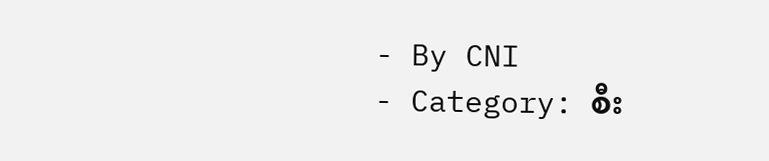- By CNI
- Category: စီး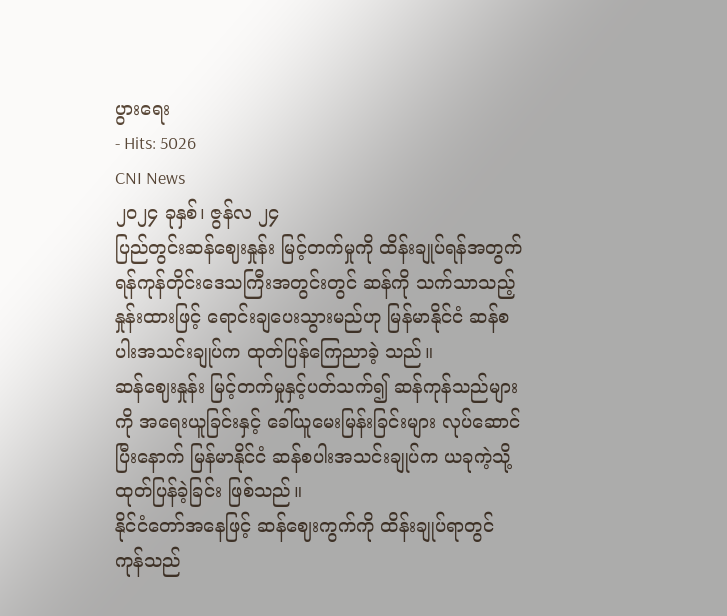ပွားရေး
- Hits: 5026
CNI News
၂၀၂၄ ခုနှစ်၊ ဇွန်လ ၂၄
ပြည်တွင်းဆန်ဈေးနှုန်း မြင့်တက်မှုကို ထိန်းချုပ်ရန်အတွက် ရန်ကုန်တိုင်းဒေသကြီးအတွင်းတွင် ဆန်ကို သက်သာသည့် နှုန်းထားဖြင့် ရောင်းချပေးသွားမည်ဟု မြန်မာနိုင်ငံ ဆန်စပါးအသင်းချုပ်က ထုတ်ပြန်ကြေညာခဲ့ သည်။
ဆန်ဈေးနှုန်း မြင့်တက်မှုနှင့်ပတ်သက်၍ ဆန်ကုန်သည်များကို အရေးယူခြင်းနှင့် ခေါ်ယူမေးမြန်းခြင်းများ လုပ်ဆောင်ပြီးနောက် မြန်မာနိုင်ငံ ဆန်စပါးအသင်းချုပ်က ယခုကဲ့သို့ ထုတ်ပြန်ခဲ့ခြင်း ဖြစ်သည်။
နိုင်ငံတော်အနေဖြင့် ဆန်ဈေးကွက်ကို ထိန်းချုပ်ရာတွင် ကုန်သည်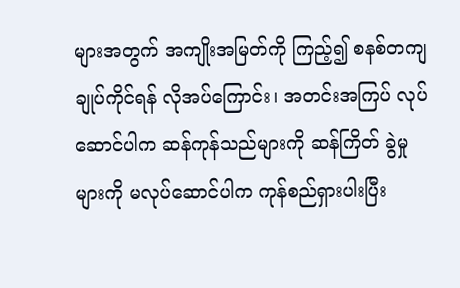များအတွက် အကျိုးအမြတ်ကို ကြည့်၍ စနစ်တကျ ချုပ်ကိုင်ရန် လိုအပ်ကြောင်း၊ အတင်းအကြပ် လုပ်ဆောင်ပါက ဆန်ကုန်သည်များကို ဆန်ကြိတ် ခွဲမှုများကို မလုပ်ဆောင်ပါက ကုန်စည်ရှားပါးပြီး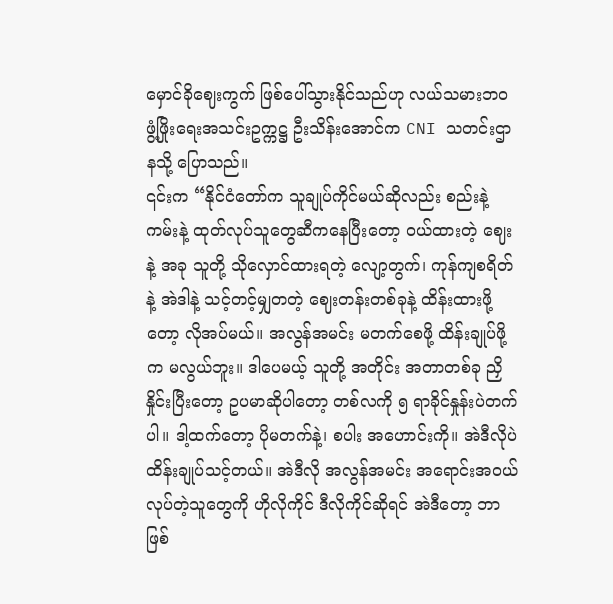မှောင်ခိုဈေးကွက် ဖြစ်ပေါ်သွားနိုင်သည်ဟု လယ်သမားဘဝ ဖွံ့ဖြိုးရေးအသင်းဥက္ကဋ္ဌ ဦးသိန်းအောင်က CNI သတင်းဌာနသို့ ပြောသည်။
၎င်းက “နိုင်ငံတော်က သူချုပ်ကိုင်မယ်ဆိုလည်း စည်းနဲ့ကမ်းနဲ့ ထုတ်လုပ်သူတွေဆီကနေပြီးတော့ ဝယ်ထားတဲ့ ဈေးနဲ့ အခု သူတို့ သိုလှောင်ထားရတဲ့ လျော့တွက်၊ ကုန်ကျစရိတ်နဲ့ အဲဒါနဲ့ သင့်တင့်မျှတတဲ့ ဈေးတန်းတစ်ခုနဲ့ ထိန်းထားဖို့တော့ လိုအပ်မယ်။ အလွန်အမင်း မတက်စေဖို့ ထိန်းချုပ်ဖို့က မလွယ်ဘူး။ ဒါပေမယ့် သူတို့ အတိုင်း အတာတစ်ခု ညှိနှိုင်းပြီးတော့ ဥပမာဆိုပါတော့ တစ်လကို ၅ ရာခိုင်နှုန်းပဲတက်ပါ။ ဒါ့ထက်တော့ ပိုမတက်နဲ့၊ စပါး အဟောင်းကို။ အဲဒီလိုပဲ ထိန်းချုပ်သင့်တယ်။ အဲဒီလို အလွန်အမင်း အရောင်းအဝယ် လုပ်တဲ့သူတွေကို ဟိုလိုကိုင် ဒီလိုကိုင်ဆိုရင် အဲဒီတော့ ဘာဖြစ်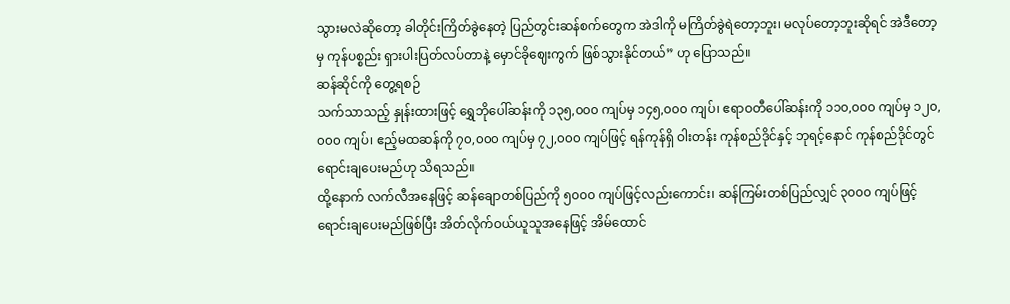သွားမလဲဆိုတော့ ခါတိုင်းကြိတ်ခွဲနေတဲ့ ပြည်တွင်းဆန်စက်တွေက အဲဒါကို မကြိတ်ခွဲရဲတော့ဘူး၊ မလုပ်တော့ဘူးဆိုရင် အဲဒီတော့မှ ကုန်ပစ္စည်း ရှားပါးပြတ်လပ်တာနဲ့ မှောင်ခိုဈေးကွက် ဖြစ်သွားနိုင်တယ်” ဟု ပြောသည်။
ဆန်ဆိုင်ကို တွေ့ရစဉ်
သက်သာသည့် နှုန်းထားဖြင့် ရွှေဘိုပေါ်ဆန်းကို ၁၃၅,၀၀၀ ကျပ်မှ ၁၄၅,၀၀၀ ကျပ်၊ ဧရာဝတီပေါ်ဆန်းကို ၁၁၀,၀၀၀ ကျပ်မှ ၁၂၀,၀၀၀ ကျပ်၊ ဧည့်မထဆန်ကို ၇၀,၀၀၀ ကျပ်မှ ၇၂,၀၀၀ ကျပ်ဖြင့် ရန်ကုန်ရှိ ဝါးတန်း ကုန်စည်ဒိုင်နှင့် ဘုရင့်နောင် ကုန်စည်ဒိုင်တွင် ရောင်းချပေးမည်ဟု သိရသည်။
ထို့နောက် လက်လီအနေဖြင့် ဆန်ချောတစ်ပြည်ကို ၅၀၀၀ ကျပ်ဖြင့်လည်းကောင်း၊ ဆန်ကြမ်းတစ်ပြည်လျှင် ၃၀၀၀ ကျပ်ဖြင့် ရောင်းချပေးမည်ဖြစ်ပြီး အိတ်လိုက်ဝယ်ယူသူအနေဖြင့် အိမ်ထောင်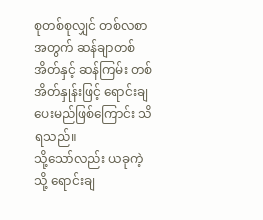စုတစ်စုလျှင် တစ်လစာ အတွက် ဆန်ချာတစ်အိတ်နှင့် ဆန်ကြမ်း တစ်အိတ်နှုန်းဖြင့် ရောင်းချပေးမည်ဖြစ်ကြောင်း သိရသည်။
သို့သော်လည်း ယခုကဲ့သို့ ရောင်းချ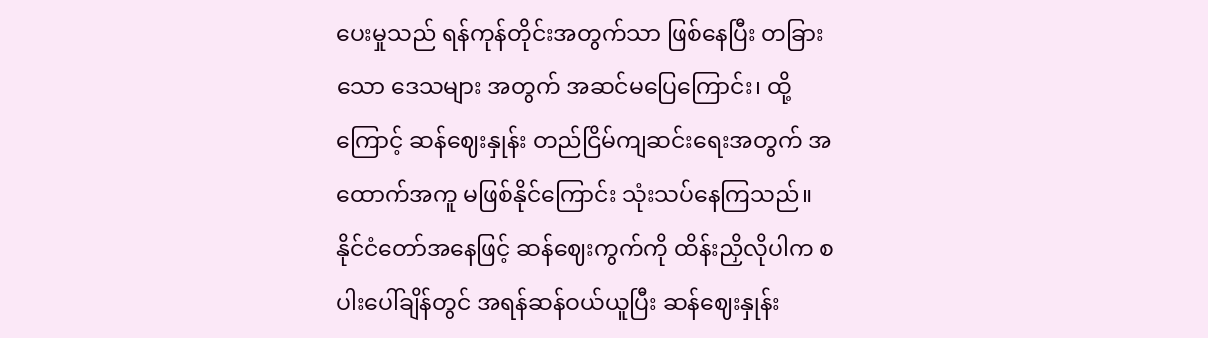ပေးမှုသည် ရန်ကုန်တိုင်းအတွက်သာ ဖြစ်နေပြီး တခြားသော ဒေသများ အတွက် အဆင်မပြေကြောင်း၊ ထို့ကြောင့် ဆန်ဈေးနှုန်း တည်ငြိမ်ကျဆင်းရေးအတွက် အထောက်အကူ မဖြစ်နိုင်ကြောင်း သုံးသပ်နေကြသည်။
နိုင်ငံတော်အနေဖြင့် ဆန်ဈေးကွက်ကို ထိန်းညှိလိုပါက စပါးပေါ်ချိန်တွင် အရန်ဆန်ဝယ်ယူပြီး ဆန်ဈေးနှုန်း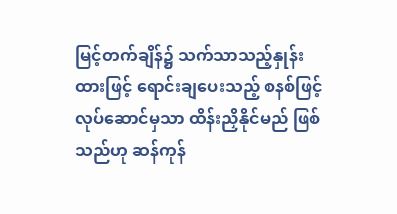မြင့်တက်ချိန်၌ သက်သာသည့်နှုန်းထားဖြင့် ရောင်းချပေးသည့် စနစ်ဖြင့် လုပ်ဆောင်မှသာ ထိန်းညှိနိုင်မည် ဖြစ်သည်ဟု ဆန်ကုန်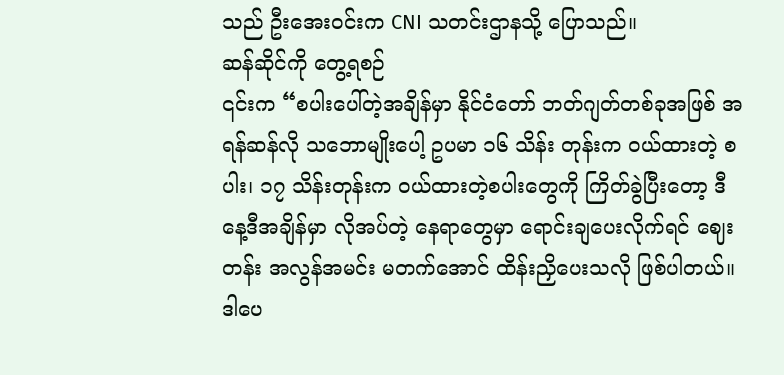သည် ဦးအေးဝင်းက CNI သတင်းဌာနသို့ ပြောသည်။
ဆန်ဆိုင်ကို တွေ့ရစဉ်
၎င်းက “စပါးပေါ်တဲ့အချိန်မှာ နိုင်ငံတော် ဘတ်ဂျတ်တစ်ခုအဖြစ် အရန်ဆန်လို သဘောမျိုးပေါ့ ဥပမာ ၁၆ သိန်း တုန်းက ဝယ်ထားတဲ့ စပါး၊ ၁၇ သိန်းတုန်းက ဝယ်ထားတဲ့စပါးတွေကို ကြိတ်ခွဲပြီးတော့ ဒီနေ့ဒီအချိန်မှာ လိုအပ်တဲ့ နေရာတွေမှာ ရောင်းချပေးလိုက်ရင် ဈေးတန်း အလွန်အမင်း မတက်အောင် ထိန်းညှိပေးသလို ဖြစ်ပါတယ်။ ဒါပေ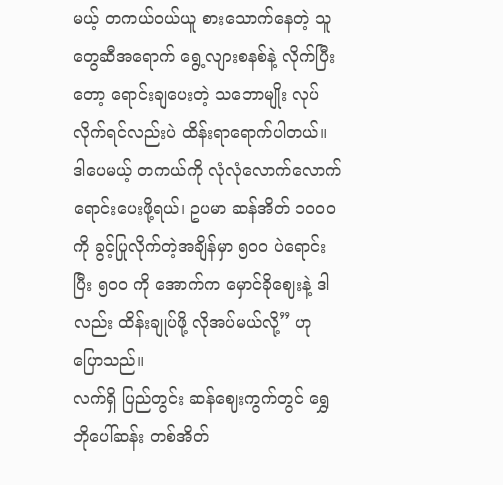မယ့် တကယ်ဝယ်ယူ စားသောက်နေတဲ့ သူတွေဆီအရောက် ရွေ့လျားစနစ်နဲ့ လိုက်ပြီးတော့ ရောင်းချပေးတဲ့ သဘောမျိုး လုပ်လိုက်ရင်လည်းပဲ ထိန်းရာရောက်ပါတယ်။ ဒါပေမယ့် တကယ်ကို လုံလုံလောက်လောက် ရောင်းပေးဖို့ရယ်၊ ဥပမာ ဆန်အိတ် ၁၀၀၀ ကို ခွင့်ပြုလိုက်တဲ့အချိန်မှာ ၅၀၀ ပဲရောင်းပြီး ၅၀၀ ကို အောက်က မှောင်ခိုဈေးနဲ့ ဒါလည်း ထိန်းချုပ်ဖို့ လိုအပ်မယ်လို့” ဟု ပြောသည်။
လက်ရှိ ပြည်တွင်း ဆန်ဈေးကွက်တွင် ရွှေဘိုပေါ်ဆန်း တစ်အိတ်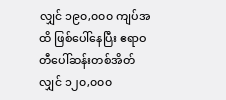လျှင် ၁၉၀,၀၀၀ ကျပ်အထိ ဖြစ်ပေါ်နေပြီး ဧရာဝတီပေါ်ဆန်းတစ်အိတ်လျှင် ၁၂၀,၀၀၀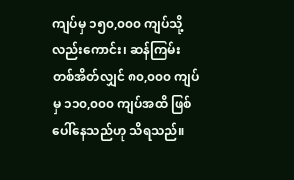ကျပ်မှ ၁၅၀,၀၀၀ ကျပ်သို့လည်းကောင်း၊ ဆန်ကြမ်းတစ်အိတ်လျှင် ၈၀,၀၀၀ ကျပ်မှ ၁၁၀,၀၀၀ ကျပ်အထိ ဖြစ်ပေါ်နေသည်ဟု သိရသည်။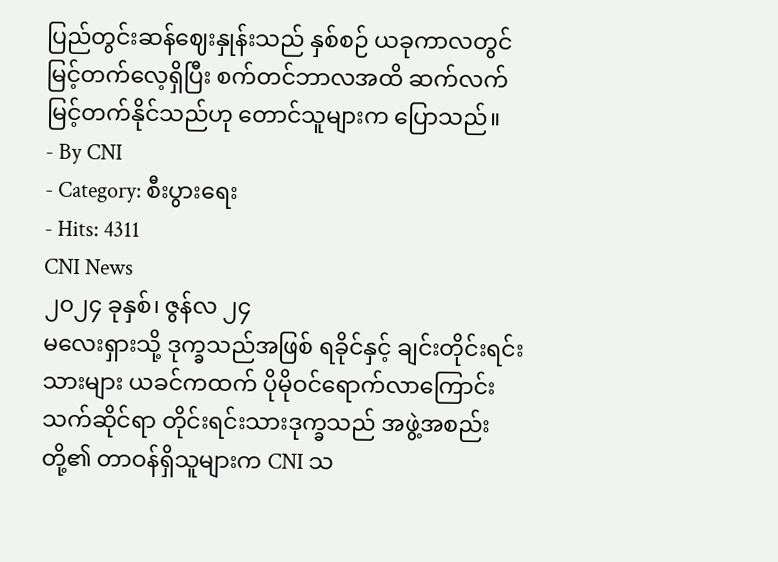ပြည်တွင်းဆန်ဈေးနှုန်းသည် နှစ်စဉ် ယခုကာလတွင် မြင့်တက်လေ့ရှိပြီး စက်တင်ဘာလအထိ ဆက်လက် မြင့်တက်နိုင်သည်ဟု တောင်သူများက ပြောသည်။
- By CNI
- Category: စီးပွားရေး
- Hits: 4311
CNI News
၂၀၂၄ ခုနှစ်၊ ဇွန်လ ၂၄
မလေးရှားသို့ ဒုက္ခသည်အဖြစ် ရခိုင်နှင့် ချင်းတိုင်းရင်းသားများ ယခင်ကထက် ပိုမိုဝင်ရောက်လာကြောင်း သက်ဆိုင်ရာ တိုင်းရင်းသားဒုက္ခသည် အဖွဲ့အစည်းတို့၏ တာဝန်ရှိသူများက CNI သ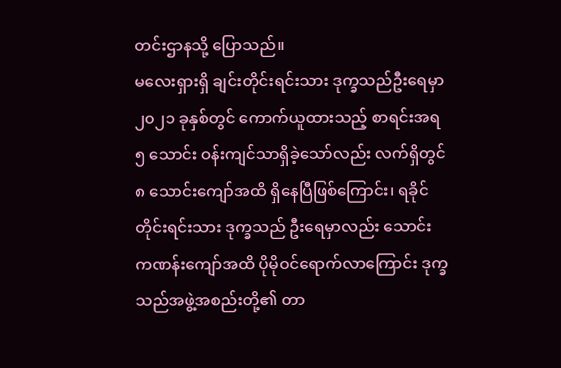တင်းဌာနသို့ ပြောသည်။
မလေးရှားရှိ ချင်းတိုင်းရင်းသား ဒုက္ခသည်ဦးရေမှာ ၂၀၂၁ ခုနှစ်တွင် ကောက်ယူထားသည့် စာရင်းအရ ၅ သောင်း ဝန်းကျင်သာရှိခဲ့သော်လည်း လက်ရှိတွင် ၈ သောင်းကျော်အထိ ရှိနေပြီဖြစ်ကြောင်း၊ ရခိုင်တိုင်းရင်းသား ဒုက္ခသည် ဦးရေမှာလည်း သောင်းကဏန်းကျော်အထိ ပိုမိုဝင်ရောက်လာကြောင်း ဒုက္ခသည်အဖွဲ့အစည်းတို့၏ တာ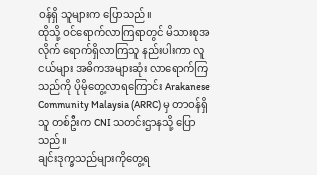ဝန်ရှိ သူများက ပြောသည်။
ထိုသို့ ဝင်ရောက်လာကြရာတွင် မိသားစုအလိုက် ရောက်ရှိလာကြသူ နည်းပါးကာ လူငယ်များ အဓိကအများဆုံး လာရောက်ကြသည်ကို ပိုမိုတွေ့လာရကြောင်း Arakanese Community Malaysia (ARRC) မှ တာဝန်ရှိသူ တစ်ဦးက CNI သတင်းဌာနသို့ ပြောသည်။
ချင်းဒုက္ခသည်များကိုတွေ့ရ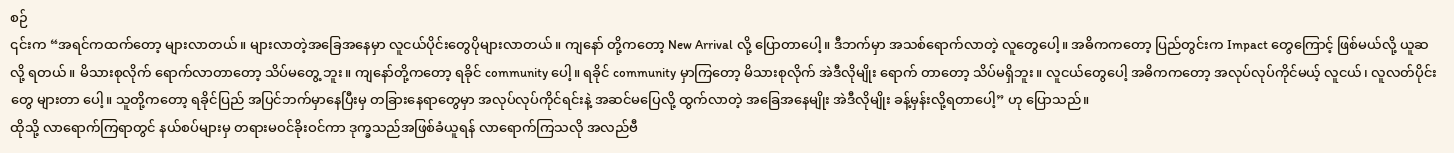စဉ်
၎င်းက “အရင်ကထက်တော့ များလာတယ်။ များလာတဲ့အခြေအနေမှာ လူငယ်ပိုင်းတွေပိုများလာတယ်။ ကျနော် တို့ကတော့ New Arrival လို့ ပြောတာပေါ့။ ဒီဘက်မှာ အသစ်ရောက်လာတဲ့ လူတွေပေါ့။ အဓိကကတော့ ပြည်တွင်းက Impact တွေကြောင့် ဖြစ်မယ်လို့ ယူဆလို့ ရတယ်။ မိသားစုလိုက် ရောက်လာတာတော့ သိပ်မတွေ့ ဘူး။ ကျနော်တို့ကတော့ ရခိုင် community ပေါ့။ ရခိုင် community မှာကြတော့ မိသားစုလိုက် အဲဒီလိုမျိုး ရောက် တာတော့ သိပ်မရှိဘူး။ လူငယ်တွေပေါ့ အဓိကကတော့ အလုပ်လုပ်ကိုင်မယ့် လူငယ်၊ လူလတ်ပိုင်းတွေ များတာ ပေါ့။ သူတို့ကတော့ ရခိုင်ပြည် အပြင်ဘက်မှာနေပြီးမှ တခြားနေရာတွေမှာ အလုပ်လုပ်ကိုင်ရင်းနဲ့ အဆင်မပြေလို့ ထွက်လာတဲ့ အခြေအနေမျိုး အဲဒီလိုမျိုး ခန့်မှန်းလို့ရတာပေါ့” ဟု ပြောသည်။
ထိုသို့ လာရောက်ကြရာတွင် နယ်စပ်များမှ တရားမဝင်ခိုးဝင်ကာ ဒုက္ခသည်အဖြစ်ခံယူရန် လာရောက်ကြသလို အလည်ဗီ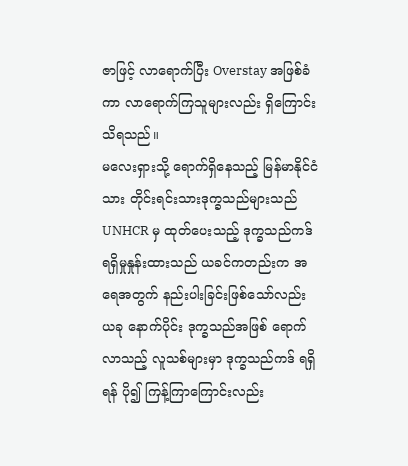ဇာဖြင့် လာရောက်ပြီး Overstay အဖြစ်ခံကာ လာရောက်ကြသူများလည်း ရှိကြောင်း သိရသည်။
မလေးရှားသို့ ရောက်ရှိနေသည့် မြန်မာနိုင်ငံသား တိုင်းရင်းသားဒုက္ခသည်များသည် UNHCR မှ ထုတ်ပေးသည့် ဒုက္ခသည်ကဒ် ရရှိမှုနှုန်းထားသည် ယခင်ကတည်းက အရေအတွက် နည်းပါးခြင်းဖြစ်သော်လည်း ယခု နောက်ပိုင်း ဒုက္ခသည်အဖြစ် ရောက်လာသည့် လူသစ်များမှာ ဒုက္ခသည်ကဒ် ရရှိရန် ပို၍ ကြန့်ကြာကြောင်းလည်း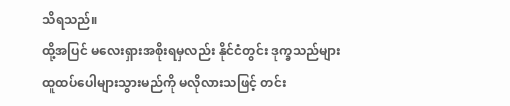သိရသည်။
ထို့အပြင် မလေးရှားအစိုးရမှလည်း နိုင်ငံတွင်း ဒုက္ခသည်များ ထူထပ်ပေါများသွားမည်ကို မလိုလားသဖြင့် တင်း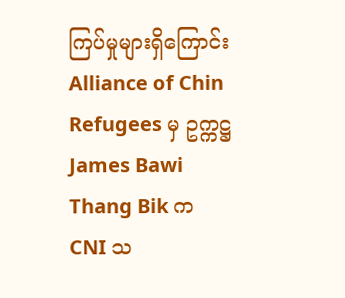ကြပ်မှုများရှိကြောင်း Alliance of Chin Refugees မှ ဥက္ကဋ္ဌ James Bawi Thang Bik က CNI သ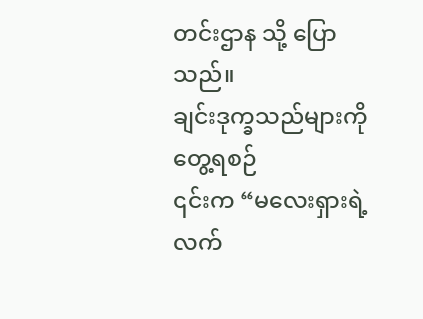တင်းဌာန သို့ ပြောသည်။
ချင်းဒုက္ခသည်များကိုတွေ့ရစဉ်
၎င်းက “မလေးရှားရဲ့ လက်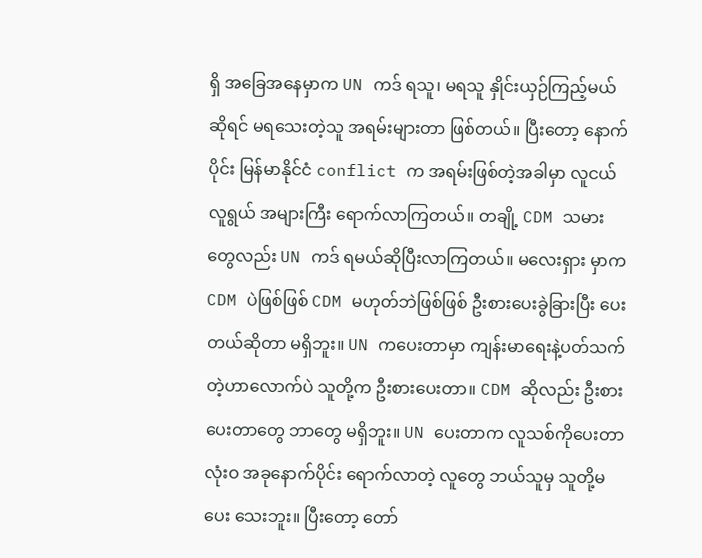ရှိ အခြေအနေမှာက UN ကဒ် ရသူ၊ မရသူ နှိုင်းယှဉ်ကြည့်မယ်ဆိုရင် မရသေးတဲ့သူ အရမ်းများတာ ဖြစ်တယ်။ ပြီးတော့ နောက်ပိုင်း မြန်မာနိုင်ငံ conflict က အရမ်းဖြစ်တဲ့အခါမှာ လူငယ်လူရွယ် အများကြီး ရောက်လာကြတယ်။ တချို့ CDM သမားတွေလည်း UN ကဒ် ရမယ်ဆိုပြီးလာကြတယ်။ မလေးရှား မှာက CDM ပဲဖြစ်ဖြစ် CDM မဟုတ်ဘဲဖြစ်ဖြစ် ဦးစားပေးခွဲခြားပြီး ပေးတယ်ဆိုတာ မရှိဘူး။ UN ကပေးတာမှာ ကျန်းမာရေးနဲ့ပတ်သက်တဲ့ဟာလောက်ပဲ သူတို့က ဦးစားပေးတာ။ CDM ဆိုလည်း ဦးစားပေးတာတွေ ဘာတွေ မရှိဘူး။ UN ပေးတာက လူသစ်ကိုပေးတာ လုံးဝ အခုနောက်ပိုင်း ရောက်လာတဲ့ လူတွေ ဘယ်သူမှ သူတို့မပေး သေးဘူး။ ပြီးတော့ တော်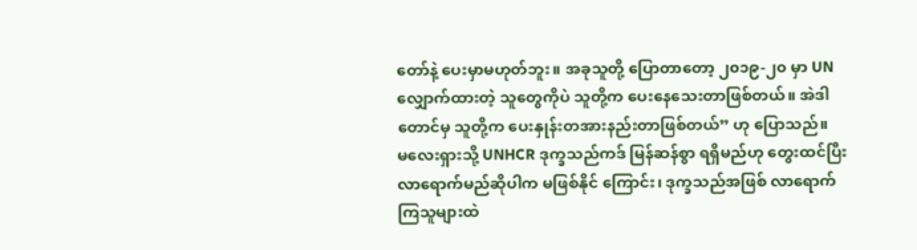တော်နဲ့ ပေးမှာမဟုတ်ဘူး။ အခုသူတို့ ပြောတာတော့ ၂၀၁၉-၂၀ မှာ UN လျှောက်ထားတဲ့ သူတွေကိုပဲ သူတို့က ပေးနေသေးတာဖြစ်တယ်။ အဲဒါတောင်မှ သူတို့က ပေးနှုန်းတအားနည်းတာဖြစ်တယ်” ဟု ပြောသည်။
မလေးရှားသို့ UNHCR ဒုက္ခသည်ကဒ် မြန်ဆန်စွာ ရရှိမည်ဟု တွေးထင်ပြီး လာရောက်မည်ဆိုပါက မဖြစ်နိုင် ကြောင်း၊ ဒုက္ခသည်အဖြစ် လာရောက်ကြသူများထဲ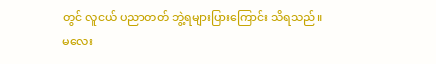တွင် လူငယ် ပညာတတ် ဘွဲ့ရများပြားကြောင်း သိရသည်။
မလေး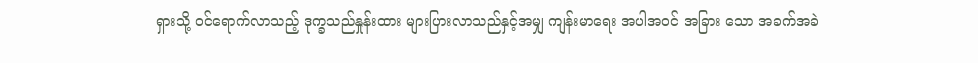ရှားသို့ ဝင်ရောက်လာသည့် ဒုက္ခသည်နှုန်းထား များပြားလာသည်နှင့်အမျှ ကျန်းမာရေး အပါအဝင် အခြား သော အခက်အခဲ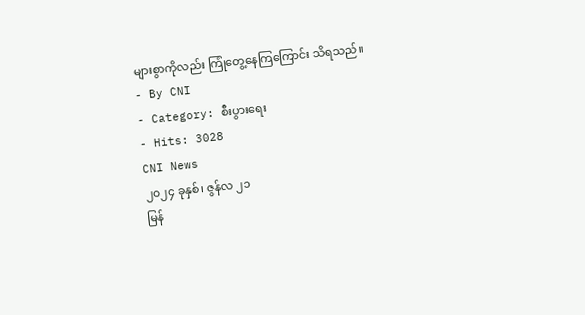များစွာကိုလည်း ကြုံတွေ့နေကြကြောင်း သိရသည်။
- By CNI
- Category: စီးပွားရေး
- Hits: 3028
CNI News
၂၀၂၄ ခုနှစ်၊ ဇွန်လ ၂၁
မြန်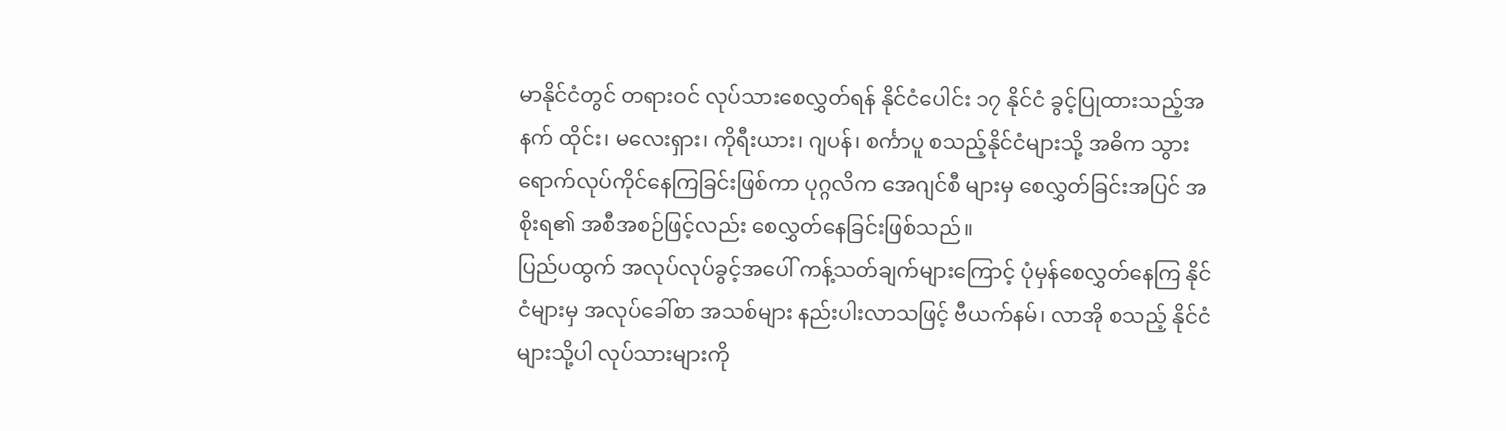မာနိုင်ငံတွင် တရားဝင် လုပ်သားစေလွှတ်ရန် နိုင်ငံပေါင်း ၁၇ နိုင်ငံ ခွင့်ပြုထားသည့်အနက် ထိုင်း၊ မလေးရှား၊ ကိုရီးယား၊ ဂျပန်၊ စင်္ကာပူ စသည့်နိုင်ငံများသို့ အဓိက သွားရောက်လုပ်ကိုင်နေကြခြင်းဖြစ်ကာ ပုဂ္ဂလိက အေဂျင်စီ များမှ စေလွှတ်ခြင်းအပြင် အစိုးရ၏ အစီအစဉ်ဖြင့်လည်း စေလွှတ်နေခြင်းဖြစ်သည်။
ပြည်ပထွက် အလုပ်လုပ်ခွင့်အပေါ် ကန့်သတ်ချက်များကြောင့် ပုံမှန်စေလွှတ်နေကြ နိုင်ငံများမှ အလုပ်ခေါ်စာ အသစ်များ နည်းပါးလာသဖြင့် ဗီယက်နမ်၊ လာအို စသည့် နိုင်ငံများသို့ပါ လုပ်သားများကို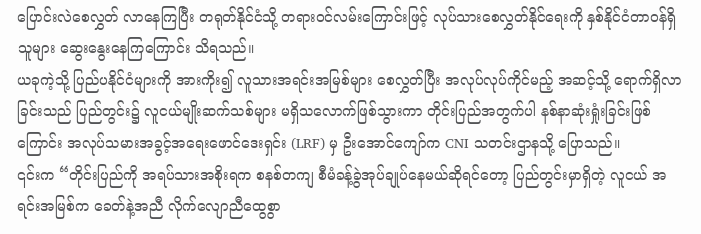ပြောင်းလဲစေလွှတ် လာနေကြပြီး တရုတ်နိုင်ငံသို့ တရားဝင်လမ်းကြောင်းဖြင့် လုပ်သားစေလွှတ်နိုင်ရေးကို နှစ်နိုင်ငံတာဝန်ရှိသူများ ဆွေးနွေးနေကြကြောင်း သိရသည်။
ယခုကဲ့သို့ ပြည်ပနိုင်ငံများကို အားကိုး၍ လူသားအရင်းအမြစ်များ စေလွှတ်ပြီး အလုပ်လုပ်ကိုင်မည့် အဆင့်သို့ ရောက်ရှိလာခြင်းသည် ပြည်တွင်း၌ လူငယ်မျိုးဆက်သစ်များ မရှိသလောက်ဖြစ်သွားကာ တိုင်းပြည်အတွက်ပါ နစ်နာဆုံးရှုံးခြင်းဖြစ်ကြောင်း အလုပ်သမားအခွင့်အရေးဖောင်ဒေးရှင်း (LRF) မှ ဦးအောင်ကျော်က CNI သတင်းဌာနသို့ ပြောသည်။
၎င်းက “တိုင်းပြည်ကို အရပ်သားအစိုးရက စနစ်တကျ စီမံခန့်ခွဲအုပ်ချုပ်နေမယ်ဆိုရင်တော့ ပြည်တွင်းမှာရှိတဲ့ လူငယ် အရင်းအမြစ်က ခေတ်နဲ့အညီ လိုက်လျောညီထွေစွာ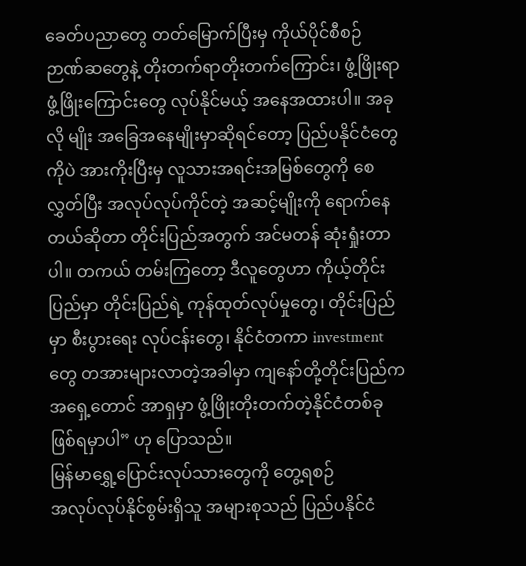ခေတ်ပညာတွေ တတ်မြောက်ပြီးမှ ကိုယ်ပိုင်စီစဉ် ဉာဏ်ဆတွေနဲ့ တိုးတက်ရာတိုးတက်ကြောင်း၊ ဖွံ့ဖြိုးရာဖွံ့ဖြိုးကြောင်းတွေ လုပ်နိုင်မယ့် အနေအထားပါ။ အခုလို မျိုး အခြေအနေမျိုးမှာဆိုရင်တော့ ပြည်ပနိုင်ငံတွေကိုပဲ အားကိုးပြီးမှ လူသားအရင်းအမြစ်တွေကို စေလွှတ်ပြီး အလုပ်လုပ်ကိုင်တဲ့ အဆင့်မျိုးကို ရောက်နေတယ်ဆိုတာ တိုင်းပြည်အတွက် အင်မတန် ဆုံးရှုံးတာပါ။ တကယ် တမ်းကြတော့ ဒီလူတွေဟာ ကိုယ့်တိုင်းပြည်မှာ တိုင်းပြည်ရဲ့ ကုန်ထုတ်လုပ်မှုတွေ၊ တိုင်းပြည်မှာ စီးပွားရေး လုပ်ငန်းတွေ၊ နိုင်ငံတကာ investment တွေ တအားများလာတဲ့အခါမှာ ကျနော်တို့တိုင်းပြည်က အရှေ့တောင် အာရှမှာ ဖွံ့ဖြိုးတိုးတက်တဲ့နိုင်ငံတစ်ခု ဖြစ်ရမှာပါ” ဟု ပြောသည်။
မြန်မာရွှေ့ပြောင်းလုပ်သားတွေကို တွေ့ရစဉ်
အလုပ်လုပ်နိုင်စွမ်းရှိသူ အများစုသည် ပြည်ပနိုင်ငံ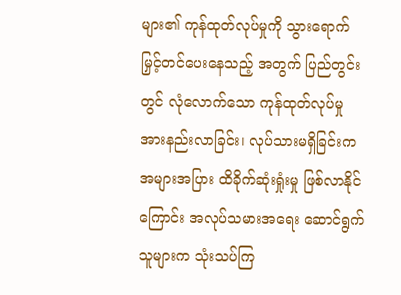များ၏ ကုန်ထုတ်လုပ်မှုကို သွားရောက် မြှင့်တင်ပေးနေသည့် အတွက် ပြည်တွင်းတွင် လုံလောက်သော ကုန်ထုတ်လုပ်မှု အားနည်းလာခြင်း၊ လုပ်သားမရှိခြင်းက အများအပြား ထိခိုက်ဆုံးရှုံးမှု ဖြစ်လာနိုင်ကြောင်း အလုပ်သမားအရေး ဆောင်ရွက်သူများက သုံးသပ်ကြ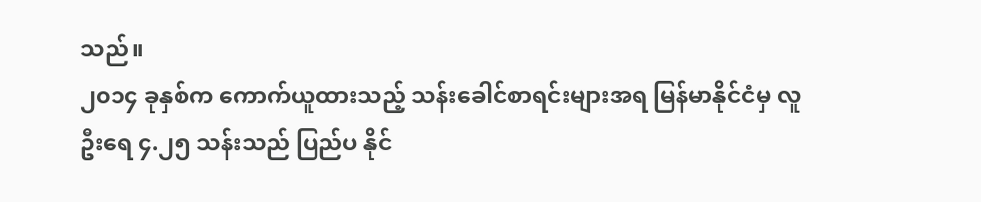သည်။
၂၀၁၄ ခုနှစ်က ကောက်ယူထားသည့် သန်းခေါင်စာရင်းများအရ မြန်မာနိုင်ငံမှ လူဦးရေ ၄.၂၅ သန်းသည် ပြည်ပ နိုင်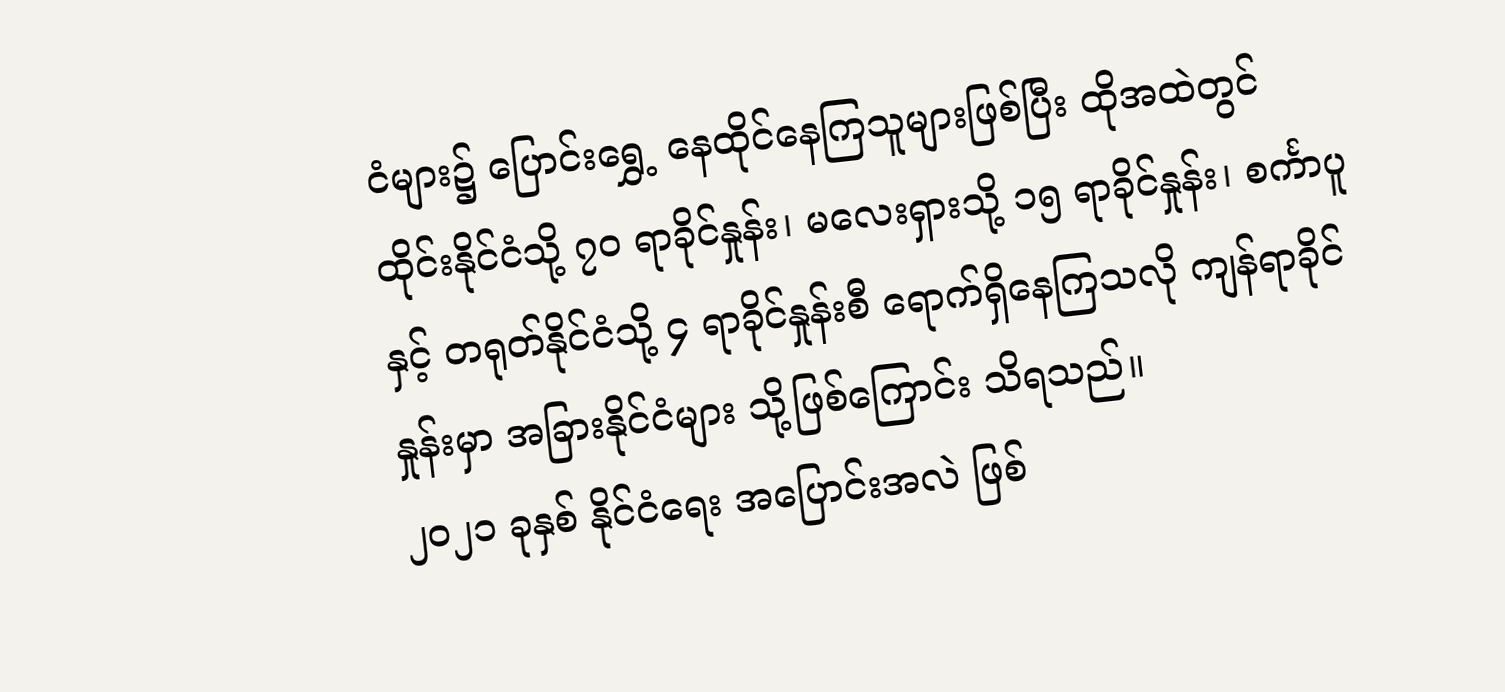ငံများ၌ ပြောင်းရွှေ့ နေထိုင်နေကြသူများဖြစ်ပြီး ထိုအထဲတွင် ထိုင်းနိုင်ငံသို့ ၇၀ ရာခိုင်နှုန်း၊ မလေးရှားသို့ ၁၅ ရာခိုင်နှုန်း၊ စင်္ကာပူနှင့် တရုတ်နိုင်ငံသို့ ၄ ရာခိုင်နှုန်းစီ ရောက်ရှိနေကြသလို ကျန်ရာခိုင်နှုန်းမှာ အခြားနိုင်ငံများ သို့ဖြစ်ကြောင်း သိရသည်။
၂၀၂၁ ခုနှစ် နိုင်ငံရေး အပြောင်းအလဲ ဖြစ်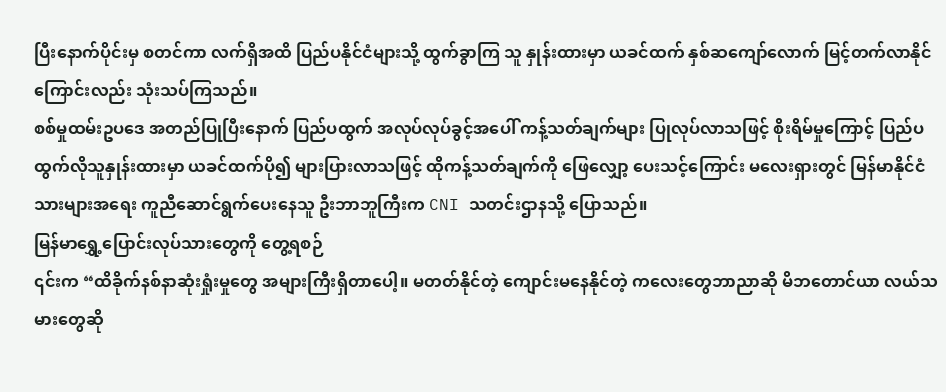ပြီးနောက်ပိုင်းမှ စတင်ကာ လက်ရှိအထိ ပြည်ပနိုင်ငံများသို့ ထွက်ခွာကြ သူ နှုန်းထားမှာ ယခင်ထက် နှစ်ဆကျော်လောက် မြင့်တက်လာနိုင်ကြောင်းလည်း သုံးသပ်ကြသည်။
စစ်မှုထမ်းဥပဒေ အတည်ပြုပြီးနောက် ပြည်ပထွက် အလုပ်လုပ်ခွင့်အပေါ် ကန့်သတ်ချက်များ ပြုလုပ်လာသဖြင့် စိုးရိမ်မှုကြောင့် ပြည်ပထွက်လိုသူနှုန်းထားမှာ ယခင်ထက်ပို၍ များပြားလာသဖြင့် ထိုကန့်သတ်ချက်ကို ဖြေလျှော့ ပေးသင့်ကြောင်း မလေးရှားတွင် မြန်မာနိုင်ငံသားများအရေး ကူညီဆောင်ရွက်ပေးနေသူ ဦးဘာဘူကြီးက CNI သတင်းဌာနသို့ ပြောသည်။
မြန်မာရွှေ့ပြောင်းလုပ်သားတွေကို တွေ့ရစဉ်
၎င်းက “ထိခိုက်နစ်နာဆုံးရှုံးမှုတွေ အများကြီးရှိတာပေါ့။ မတတ်နိုင်တဲ့ ကျောင်းမနေနိုင်တဲ့ ကလေးတွေဘာညာဆို မိဘတောင်ယာ လယ်သမားတွေဆို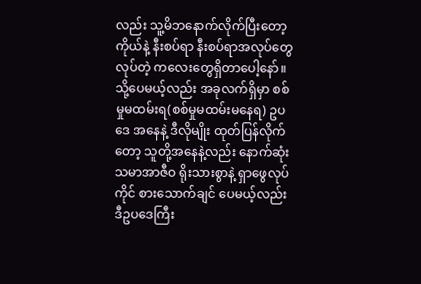လည်း သူ့မိဘနောက်လိုက်ပြီးတော့ ကိုယ်နဲ့ နီးစပ်ရာ နီးစပ်ရာအလုပ်တွေ လုပ်တဲ့ ကလေးတွေရှိတာပေါ့နော်။ သို့ပေမယ့်လည်း အခုလက်ရှိမှာ စစ်မှုမထမ်းရ(စစ်မှုမထမ်းမနေရ) ဥပဒေ အနေနဲ့ ဒီလိုမျိုး ထုတ်ပြန်လိုက်တော့ သူတို့အနေနဲ့လည်း နောက်ဆုံး သမာအာဇီဝ ရိုးသားစွာနဲ့ ရှာဖွေလုပ်ကိုင် စားသောက်ချင် ပေမယ့်လည်း ဒီဥပဒေကြီး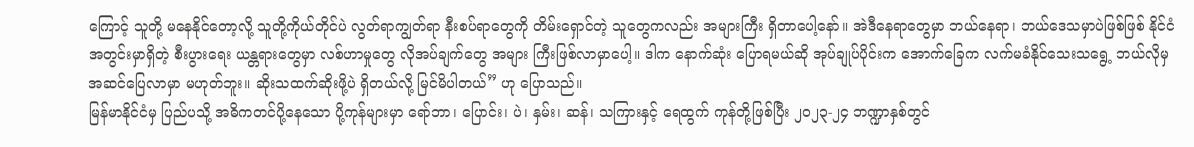ကြောင့် သူတို့ မနေနိုင်တော့လို့ သူတို့ကိုယ်တိုင်ပဲ လွတ်ရာကျွတ်ရာ နီးစပ်ရာတွေကို တိမ်းရှောင်တဲ့ သူတွေကလည်း အများကြီး ရှိတာပေါ့နော်။ အဲဒီနေရာတွေမှာ ဘယ်နေရာ၊ ဘယ်ဒေသမှာပဲဖြစ်ဖြစ် နိုင်ငံအတွင်းမှာရှိတဲ့ စီးပွားရေး ယန္တရားတွေမှာ လစ်ဟာမှုတွေ လိုအပ်ချက်တွေ အများ ကြီးဖြစ်လာမှာပေါ့။ ဒါက နောက်ဆုံး ပြောရမယ်ဆို အုပ်ချုပ်ပိုင်းက အောက်ခြေက လက်မခံနိုင်သေးသရွေ့ ဘယ်လိုမှ အဆင်ပြေလာမှာ မဟုတ်ဘူး။ ဆိုးသထက်ဆိုးဖို့ပဲ ရှိတယ်လို့ မြင်မိပါတယ်” ဟု ပြောသည်။
မြန်မာနိုင်ငံမှ ပြည်ပသို့ အဓိကတင်ပို့နေသော ပို့ကုန်များမှာ ရော်ဘာ၊ ပြောင်း၊ ပဲ၊ နှမ်း၊ ဆန်၊ သကြားနှင့် ရေထွက် ကုန်တို့ဖြစ်ပြီး ၂၀၂၃-၂၄ ဘဏ္ဍာနှစ်တွင်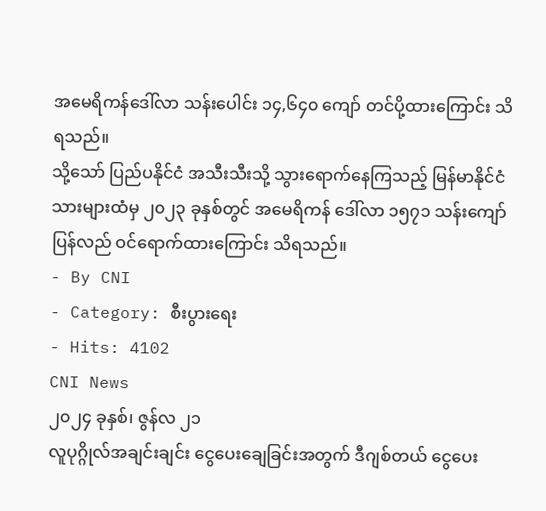အမေရိကန်ဒေါ်လာ သန်းပေါင်း ၁၄,၆၄၀ ကျော် တင်ပို့ထားကြောင်း သိရသည်။
သို့သော် ပြည်ပနိုင်ငံ အသီးသီးသို့ သွားရောက်နေကြသည့် မြန်မာနိုင်ငံသားများထံမှ ၂၀၂၃ ခုနှစ်တွင် အမေရိကန် ဒေါ်လာ ၁၅၇၁ သန်းကျော် ပြန်လည် ဝင်ရောက်ထားကြောင်း သိရသည်။
- By CNI
- Category: စီးပွားရေး
- Hits: 4102
CNI News
၂၀၂၄ ခုနှစ်၊ ဇွန်လ ၂၁
လူပုဂ္ဂိုလ်အချင်းချင်း ငွေပေးချေခြင်းအတွက် ဒီဂျစ်တယ် ငွေပေး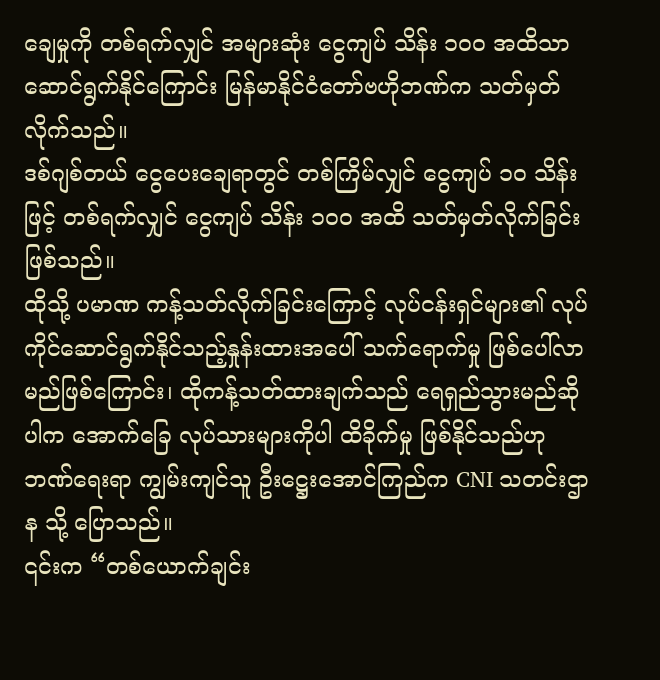ချေမှုကို တစ်ရက်လျှင် အများဆုံး ငွေကျပ် သိန်း ၁၀၀ အထိသာ ဆောင်ရွက်နိုင်ကြောင်း မြန်မာနိုင်ငံတော်ဗဟိုဘဏ်က သတ်မှတ်လိုက်သည်။
ဒစ်ဂျစ်တယ် ငွေပေးချေရာတွင် တစ်ကြိမ်လျှင် ငွေကျပ် ၁၀ သိန်းဖြင့် တစ်ရက်လျှင် ငွေကျပ် သိန်း ၁၀၀ အထိ သတ်မှတ်လိုက်ခြင်း ဖြစ်သည်။
ထိုသို့ ပမာဏ ကန့်သတ်လိုက်ခြင်းကြောင့် လုပ်ငန်းရှင်များ၏ လုပ်ကိုင်ဆောင်ရွက်နိုင်သည့်နှုန်းထားအပေါ် သက်ရောက်မှု ဖြစ်ပေါ်လာမည်ဖြစ်ကြောင်း၊ ထိုကန့်သတ်ထားချက်သည် ရေရှည်သွားမည်ဆိုပါက အောက်ခြေ လုပ်သားများကိုပါ ထိခိုက်မှု ဖြစ်နိုင်သည်ဟု ဘဏ်ရေးရာ ကျွမ်းကျင်သူ ဦးဋ္ဌေးအောင်ကြည်က CNI သတင်းဌာန သို့ ပြောသည်။
၎င်းက “တစ်ယောက်ချင်း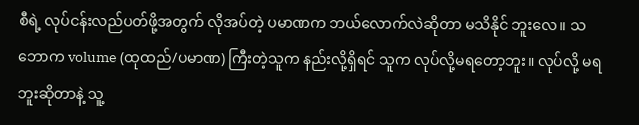စီရဲ့ လုပ်ငန်းလည်ပတ်ဖို့အတွက် လိုအပ်တဲ့ ပမာဏက ဘယ်လောက်လဲဆိုတာ မသိနိုင် ဘူးလေ။ သဘောက volume (ထုထည်/ပမာဏ) ကြီးတဲ့သူက နည်းလို့ရှိရင် သူက လုပ်လို့မရတော့ဘူး။ လုပ်လို့ မရဘူးဆိုတာနဲ့ သူ့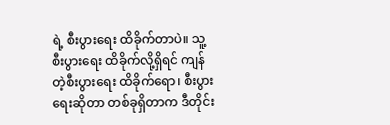ရဲ့ စီးပွားရေး ထိခိုက်တာပဲ။ သူ့စီးပွားရေး ထိခိုက်လို့ရှိရင် ကျန်တဲ့စီးပွားရေး ထိခိုက်ရော၊ စီးပွားရေးဆိုတာ တစ်ခုရှိတာက ဒီတိုင်း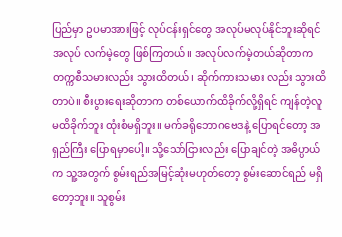ပြည်မှာ ဥပမာအားဖြင့် လုပ်ငန်းရှင်တွေ အလုပ်မလုပ်နိုင်ဘူးဆိုရင် အလုပ် လက်မဲ့တွေ ဖြစ်ကြတယ်။ အလုပ်လက်မဲ့တယ်ဆိုတာက တက္ကစီသမားလည်း သွားထိတယ်၊ ဆိုက်ကားသမား လည်း သွားထိတာပဲ။ စီးပွားရေးဆိုတာက တစ်ယောက်ထိခိုက်လို့ရှိရင် ကျန်တဲ့လူ မထိခိုက်ဘူး ထုံးစံမရှိဘူး။ မက်ခရိုဘောဂဗေဒနဲ့ ပြောရင်တော့ အရှည်ကြီး ပြောရမှာပေါ့။ သို့သော်ငြားလည်း ပြောချင်တဲ့ အဓိပ္ပာယ်က သူ့အတွက် စွမ်းရည်အမြင့်ဆုံးမဟုတ်တော့ စွမ်းဆောင်ရည် မရှိတော့ဘူး။ သူစွမ်း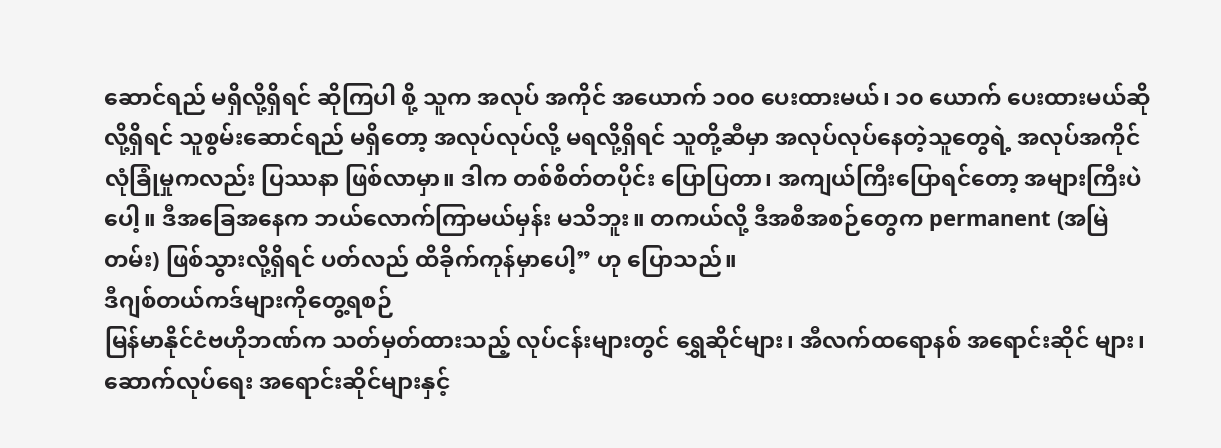ဆောင်ရည် မရှိလို့ရှိရင် ဆိုကြပါ စို့ သူက အလုပ် အကိုင် အယောက် ၁၀၀ ပေးထားမယ်၊ ၁၀ ယောက် ပေးထားမယ်ဆိုလို့ရှိရင် သူစွမ်းဆောင်ရည် မရှိတော့ အလုပ်လုပ်လို့ မရလို့ရှိရင် သူတို့ဆီမှာ အလုပ်လုပ်နေတဲ့သူတွေရဲ့ အလုပ်အကိုင် လုံခြုံမှုကလည်း ပြဿနာ ဖြစ်လာမှာ။ ဒါက တစ်စိတ်တပိုင်း ပြောပြတာ၊ အကျယ်ကြီးပြောရင်တော့ အများကြီးပဲပေါ့။ ဒီအခြေအနေက ဘယ်လောက်ကြာမယ်မှန်း မသိဘူး။ တကယ်လို့ ဒီအစီအစဉ်တွေက permanent (အမြဲတမ်း) ဖြစ်သွားလို့ရှိရင် ပတ်လည် ထိခိုက်ကုန်မှာပေါ့” ဟု ပြောသည်။
ဒီဂျစ်တယ်ကဒ်များကိုတွေ့ရစဉ်
မြန်မာနိုင်ငံဗဟိုဘဏ်က သတ်မှတ်ထားသည့် လုပ်ငန်းများတွင် ရွှေဆိုင်များ၊ အီလက်ထရောနစ် အရောင်းဆိုင် များ၊ ဆောက်လုပ်ရေး အရောင်းဆိုင်များနှင့်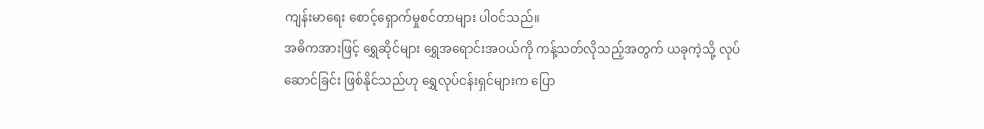ကျန်းမာရေး စောင့်ရှောက်မှုစင်တာများ ပါဝင်သည်။
အဓိကအားဖြင့် ရွှေဆိုင်များ ရွှေအရောင်းအဝယ်ကို ကန့်သတ်လိုသည့်အတွက် ယခုကဲ့သို့ လုပ်ဆောင်ခြင်း ဖြစ်နိုင်သည်ဟု ရွှေလုပ်ငန်းရှင်များက ပြော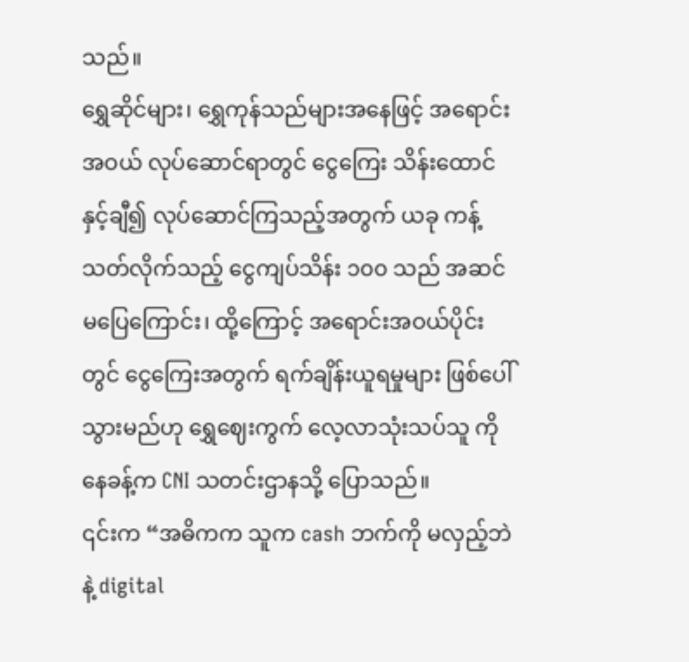သည်။
ရွှေဆိုင်များ၊ ရွှေကုန်သည်များအနေဖြင့် အရောင်းအဝယ် လုပ်ဆောင်ရာတွင် ငွေကြေး သိန်းထောင်နှင့်ချီ၍ လုပ်ဆောင်ကြသည့်အတွက် ယခု ကန့်သတ်လိုက်သည့် ငွေကျပ်သိန်း ၁၀၀ သည် အဆင်မပြေကြောင်း၊ ထို့ကြောင့် အရောင်းအဝယ်ပိုင်းတွင် ငွေကြေးအတွက် ရက်ချိန်းယူရမှုများ ဖြစ်ပေါ်သွားမည်ဟု ရွှေဈေးကွက် လေ့လာသုံးသပ်သူ ကိုနေခန့်က CNI သတင်းဌာနသို့ ပြောသည်။
၎င်းက “အဓိကက သူက cash ဘက်ကို မလှည့်ဘဲနဲ့ digital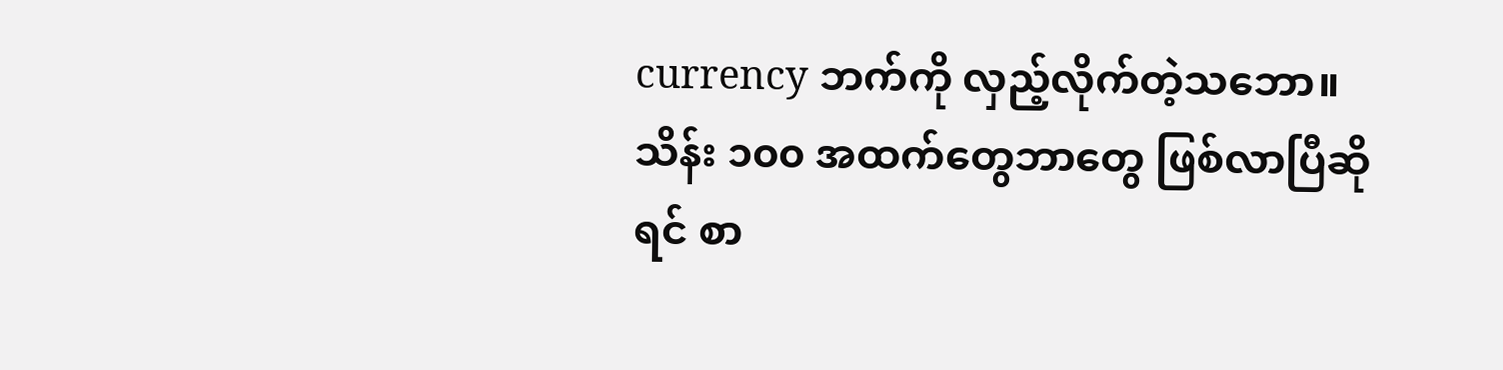currency ဘက်ကို လှည့်လိုက်တဲ့သဘော။ သိန်း ၁၀၀ အထက်တွေဘာတွေ ဖြစ်လာပြီဆိုရင် စာ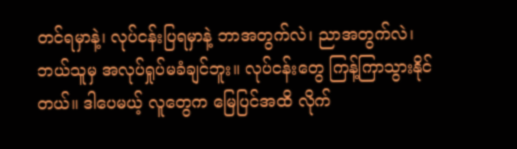တင်ရမှာနဲ့၊ လုပ်ငန်းပြရမှာနဲ့ ဘာအတွက်လဲ၊ ညာအတွက်လဲ၊ ဘယ်သူမှ အလုပ်ရှုပ်မခံချင်ဘူး။ လုပ်ငန်းတွေ ကြန့်ကြာသွားနိုင်တယ်။ ဒါပေမယ့် လူတွေက မြေပြင်အထိ လိုက်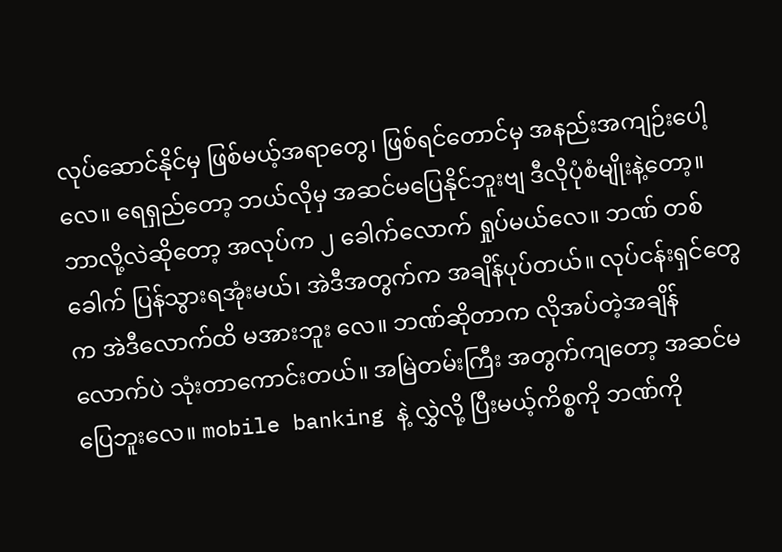လုပ်ဆောင်နိုင်မှ ဖြစ်မယ့်အရာတွေ၊ ဖြစ်ရင်တောင်မှ အနည်းအကျဉ်းပေါ့လေ။ ရေရှည်တော့ ဘယ်လိုမှ အဆင်မပြေနိုင်ဘူးဗျ ဒီလိုပုံစံမျိုးနဲ့တော့။ ဘာလို့လဲဆိုတော့ အလုပ်က ၂ ခေါက်လောက် ရှုပ်မယ်လေ။ ဘဏ် တစ်ခေါက် ပြန်သွားရအုံးမယ်၊ အဲဒီအတွက်က အချိန်ပုပ်တယ်။ လုပ်ငန်းရှင်တွေက အဲဒီလောက်ထိ မအားဘူး လေ။ ဘဏ်ဆိုတာက လိုအပ်တဲ့အချိန်လောက်ပဲ သုံးတာကောင်းတယ်။ အမြဲတမ်းကြီး အတွက်ကျတော့ အဆင်မပြေဘူးလေ။ mobile banking နဲ့ လွှဲလို့ ပြီးမယ့်ကိစ္စကို ဘဏ်ကို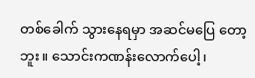တစ်ခေါက် သွားနေရမှာ အဆင်မပြေ တော့ဘူး။ သောင်းကဏန်းလောက်ပေါ့၊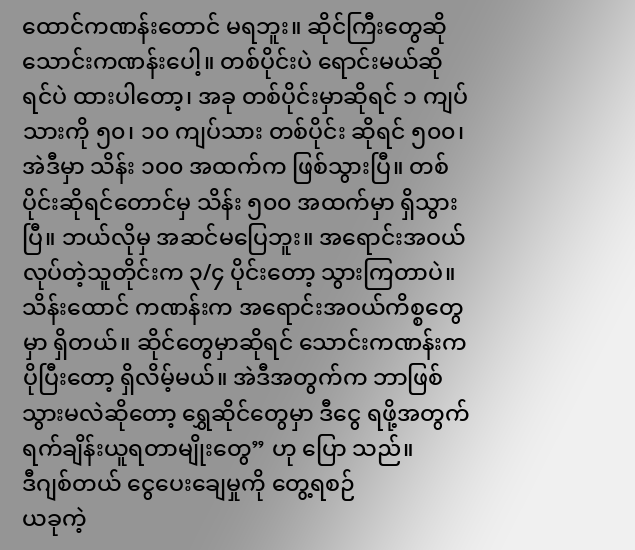ထောင်ကဏန်းတောင် မရဘူး။ ဆိုင်ကြီးတွေဆို သောင်းကဏန်းပေါ့။ တစ်ပိုင်းပဲ ရောင်းမယ်ဆိုရင်ပဲ ထားပါတော့၊ အခု တစ်ပိုင်းမှာဆိုရင် ၁ ကျပ်သားကို ၅၀၊ ၁၀ ကျပ်သား တစ်ပိုင်း ဆိုရင် ၅၀၀၊ အဲဒီမှာ သိန်း ၁၀၀ အထက်က ဖြစ်သွားပြီ။ တစ်ပိုင်းဆိုရင်တောင်မှ သိန်း ၅၀၀ အထက်မှာ ရှိသွားပြီ။ ဘယ်လိုမှ အဆင်မပြေဘူး။ အရောင်းအဝယ် လုပ်တဲ့သူတိုင်းက ၃/၄ ပိုင်းတော့ သွားကြတာပဲ။ သိန်းထောင် ကဏန်းက အရောင်းအဝယ်ကိစ္စတွေမှာ ရှိတယ်။ ဆိုင်တွေမှာဆိုရင် သောင်းကဏန်းက ပိုပြီးတော့ ရှိလိမ့်မယ်။ အဲဒီအတွက်က ဘာဖြစ်သွားမလဲဆိုတော့ ရွှေဆိုင်တွေမှာ ဒီငွေ ရဖို့အတွက် ရက်ချိန်းယူရတာမျိုးတွေ” ဟု ပြော သည်။
ဒီဂျစ်တယ် ငွေပေးချေမှုကို တွေ့ရစဉ်
ယခုကဲ့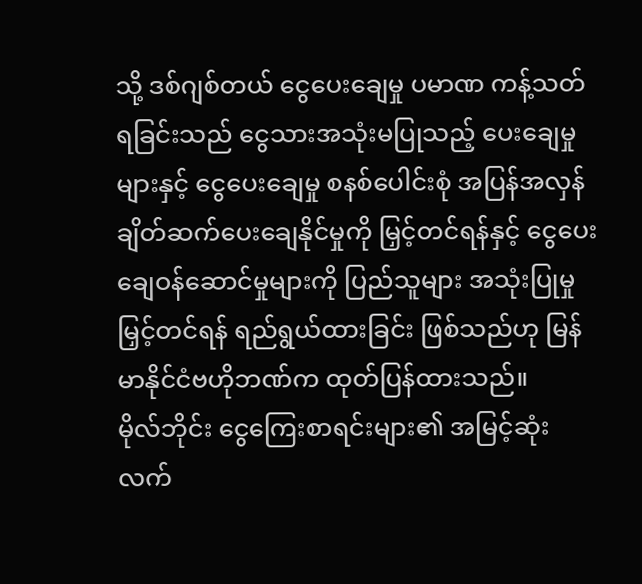သို့ ဒစ်ဂျစ်တယ် ငွေပေးချေမှု ပမာဏ ကန့်သတ်ရခြင်းသည် ငွေသားအသုံးမပြုသည့် ပေးချေမှုများနှင့် ငွေပေးချေမှု စနစ်ပေါင်းစုံ အပြန်အလှန် ချိတ်ဆက်ပေးချေနိုင်မှုကို မြှင့်တင်ရန်နှင့် ငွေပေးချေဝန်ဆောင်မှုများကို ပြည်သူများ အသုံးပြုမှု မြှင့်တင်ရန် ရည်ရွယ်ထားခြင်း ဖြစ်သည်ဟု မြန်မာနိုင်ငံဗဟိုဘဏ်က ထုတ်ပြန်ထားသည်။
မိုလ်ဘိုင်း ငွေကြေးစာရင်းများ၏ အမြင့်ဆုံး လက်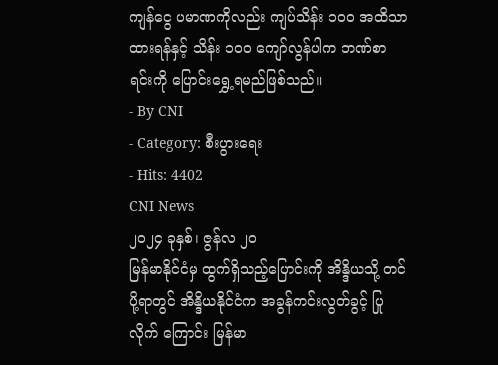ကျန်ငွေ ပမာဏကိုလည်း ကျပ်သိန်း ၁၀၀ အထိသာ ထားရန်နှင့် သိန်း ၁၀၀ ကျော်လွန်ပါက ဘဏ်စာရင်းကို ပြောင်းရွှေ့ရမည်ဖြစ်သည်။
- By CNI
- Category: စီးပွားရေး
- Hits: 4402
CNI News
၂၀၂၄ ခုနှစ်၊ ဇွန်လ ၂၀
မြန်မာနိုင်ငံမှ ထွက်ရှိသည့်ပြောင်းကို အိန္ဒိယသို့ တင်ပို့ရာတွင် အိန္ဒိယနိုင်ငံက အခွန်ကင်းလွတ်ခွင့် ပြုလိုက် ကြောင်း မြန်မာ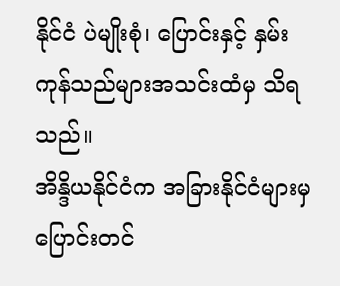နိုင်ငံ ပဲမျိုးစုံ၊ ပြောင်းနှင့် နှမ်းကုန်သည်များအသင်းထံမှ သိရသည်။
အိန္ဒိယနိုင်ငံက အခြားနိုင်ငံများမှ ပြောင်းတင်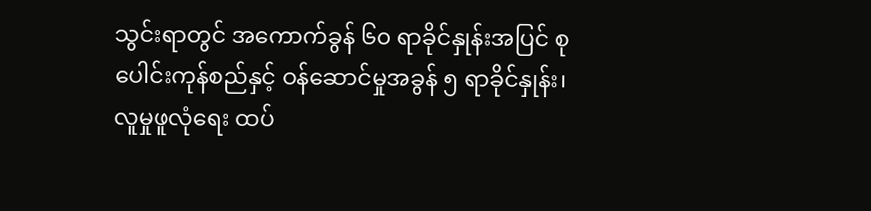သွင်းရာတွင် အကောက်ခွန် ၆၀ ရာခိုင်နှုန်းအပြင် စုပေါင်းကုန်စည်နှင့် ဝန်ဆောင်မှုအခွန် ၅ ရာခိုင်နှုန်း၊ လူမှုဖူလုံရေး ထပ်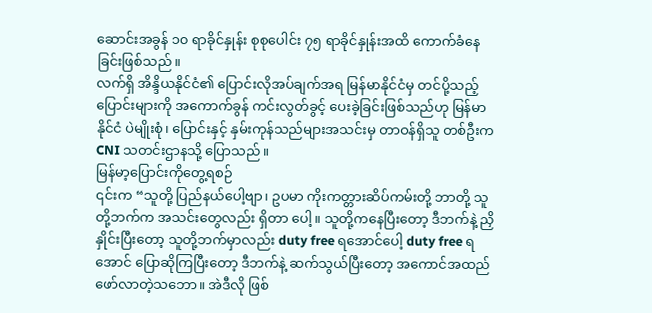ဆောင်းအခွန် ၁၀ ရာခိုင်နှုန်း စုစုပေါင်း ၇၅ ရာခိုင်နှုန်းအထိ ကောက်ခံနေခြင်းဖြစ်သည်။
လက်ရှိ အိန္ဒိယနိုင်ငံ၏ ပြောင်းလိုအပ်ချက်အရ မြန်မာနိုင်ငံမှ တင်ပို့သည့် ပြောင်းများကို အကောက်ခွန် ကင်းလွတ်ခွင့် ပေးခဲ့ခြင်းဖြစ်သည်ဟု မြန်မာနိုင်ငံ ပဲမျိုးစုံ၊ ပြောင်းနှင့် နှမ်းကုန်သည်များအသင်းမှ တာဝန်ရှိသူ တစ်ဦးက CNI သတင်းဌာနသို့ ပြောသည်။
မြန်မာ့ပြောင်းကိုတွေ့ရစဉ်
၎င်းက “သူတို့ ပြည်နယ်ပေါ့ဗျာ၊ ဥပမာ ကိုးကတ္တားဆိပ်ကမ်းတို့ ဘာတို့ သူတို့ဘက်က အသင်းတွေလည်း ရှိတာ ပေါ့။ သူတို့ကနေပြီးတော့ ဒီဘက်နဲ့ ညှိနှိုင်းပြီးတော့ သူတို့ဘက်မှာလည်း duty free ရအောင်ပေါ့ duty free ရအောင် ပြောဆိုကြပြီးတော့ ဒီဘက်နဲ့ ဆက်သွယ်ပြီးတော့ အကောင်အထည် ဖော်လာတဲ့သဘော။ အဲဒီလို ဖြစ်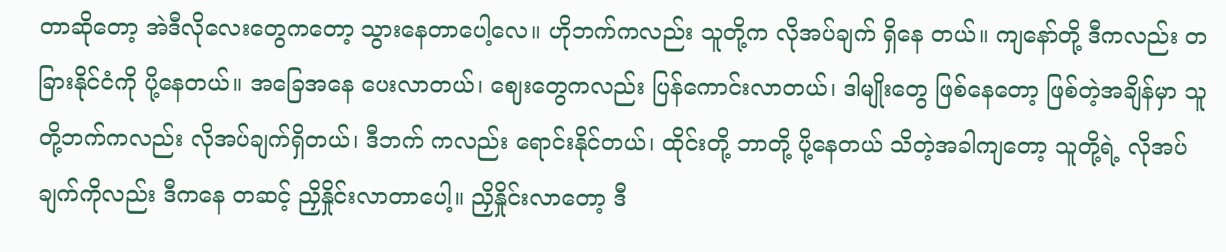တာဆိုတော့ အဲဒီလိုလေးတွေကတော့ သွားနေတာပေါ့လေ။ ဟိုဘက်ကလည်း သူတို့က လိုအပ်ချက် ရှိနေ တယ်။ ကျနော်တို့ ဒီကလည်း တခြားနိုင်ငံကို ပို့နေတယ်။ အခြေအနေ ပေးလာတယ်၊ ဈေးတွေကလည်း ပြန်ကောင်းလာတယ်၊ ဒါမျိုးတွေ ဖြစ်နေတော့ ဖြစ်တဲ့အချိန်မှာ သူတို့ဘက်ကလည်း လိုအပ်ချက်ရှိတယ်၊ ဒီဘက် ကလည်း ရောင်းနိုင်တယ်၊ ထိုင်းတို့ ဘာတို့ ပို့နေတယ် သိတဲ့အခါကျတော့ သူတို့ရဲ့ လိုအပ်ချက်ကိုလည်း ဒီကနေ တဆင့် ညှိနှိုင်းလာတာပေါ့။ ညှိနှိုင်းလာတော့ ဒီ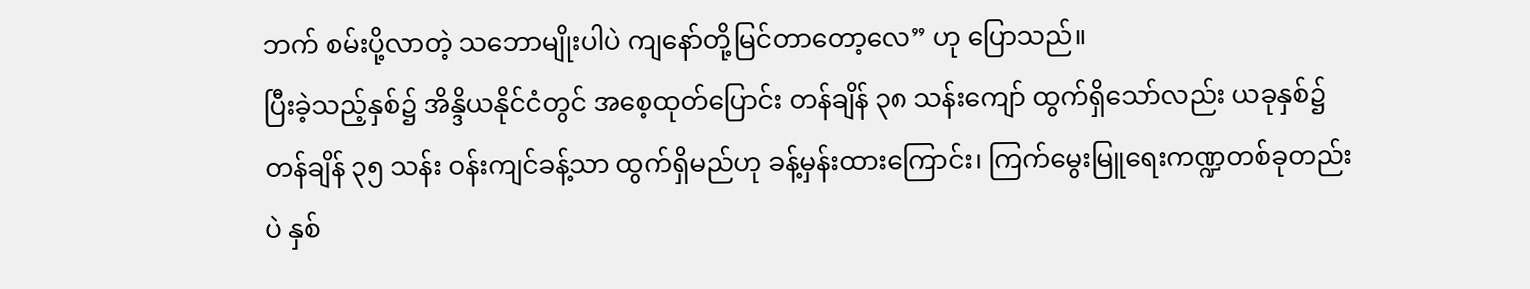ဘက် စမ်းပို့လာတဲ့ သဘောမျိုးပါပဲ ကျနော်တို့မြင်တာတော့လေ” ဟု ပြောသည်။
ပြီးခဲ့သည့်နှစ်၌ အိန္ဒိယနိုင်ငံတွင် အစေ့ထုတ်ပြောင်း တန်ချိန် ၃၈ သန်းကျော် ထွက်ရှိသော်လည်း ယခုနှစ်၌ တန်ချိန် ၃၅ သန်း ဝန်းကျင်ခန့်သာ ထွက်ရှိမည်ဟု ခန့်မှန်းထားကြောင်း၊ ကြက်မွေးမြူရေးကဏ္ဍတစ်ခုတည်းပဲ နှစ်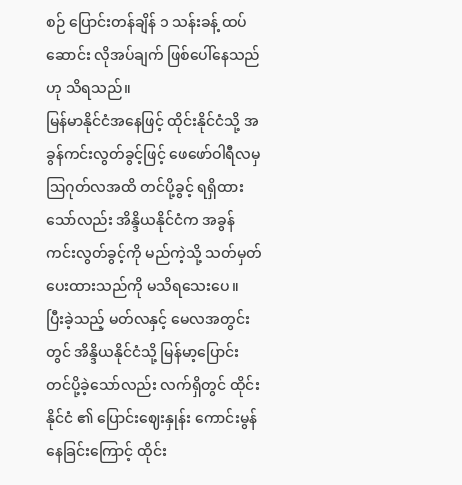စဉ် ပြောင်းတန်ချိန် ၁ သန်းခန့် ထပ်ဆောင်း လိုအပ်ချက် ဖြစ်ပေါ်နေသည်ဟု သိရသည်။
မြန်မာနိုင်ငံအနေဖြင့် ထိုင်းနိုင်ငံသို့ အခွန်ကင်းလွတ်ခွင့်ဖြင့် ဖေဖော်ဝါရီလမှ ဩဂုတ်လအထိ တင်ပို့ခွင့် ရရှိထား သော်လည်း အိန္ဒိယနိုင်ငံက အခွန်ကင်းလွတ်ခွင့်ကို မည်ကဲ့သို့ သတ်မှတ်ပေးထားသည်ကို မသိရသေးပေ။
ပြီးခဲ့သည့် မတ်လနှင့် မေလအတွင်းတွင် အိန္ဒိယနိုင်ငံသို့ မြန်မာ့ပြောင်း တင်ပို့ခဲ့သော်လည်း လက်ရှိတွင် ထိုင်းနိုင်ငံ ၏ ပြောင်းဈေးနှုန်း ကောင်းမွန်နေခြင်းကြောင့် ထိုင်း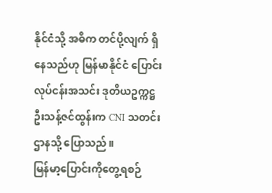နိုင်ငံသို့ အဓိက တင်ပို့လျက် ရှိနေသည်ဟု မြန်မာနိုင်ငံ ပြောင်းလုပ်ငန်းအသင်း ဒုတိယဥက္ကဋ္ဌ ဦးသန့်ဇင်ထွန်းက CNI သတင်းဌာနသို့ ပြောသည်။
မြန်မာ့ပြောင်းကိုတွေ့ရစဉ်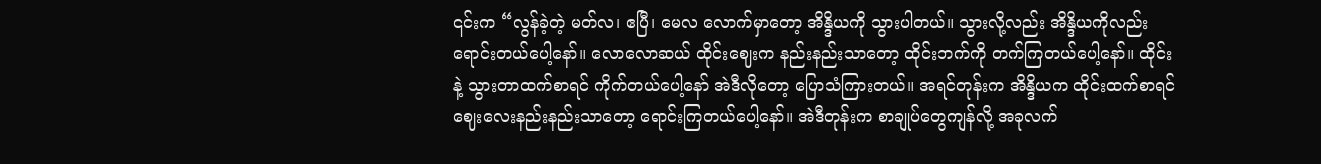၎င်းက “လွန်ခဲ့တဲ့ မတ်လ၊ ဧပြီ၊ မေလ လောက်မှာတော့ အိန္ဒိယကို သွားပါတယ်။ သွားလို့လည်း အိန္ဒိယကိုလည်း ရောင်းတယ်ပေါ့နော်။ လောလောဆယ် ထိုင်းဈေးက နည်းနည်းသာတော့ ထိုင်းဘက်ကို တက်ကြတယ်ပေါ့နော်။ ထိုင်းနဲ့ သွားတာထက်စာရင် ကိုက်တယ်ပေါ့နော် အဲဒီလိုတော့ ပြောသံကြားတယ်။ အရင်တုန်းက အိန္ဒိယက ထိုင်းထက်စာရင် ဈေးလေးနည်းနည်းသာတော့ ရောင်းကြတယ်ပေါ့နော်။ အဲဒီတုန်းက စာချုပ်တွေကျန်လို့ အခုလက်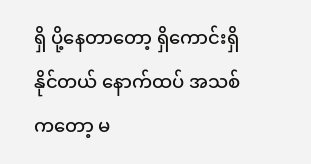ရှိ ပို့နေတာတော့ ရှိကောင်းရှိနိုင်တယ် နောက်ထပ် အသစ်ကတော့ မ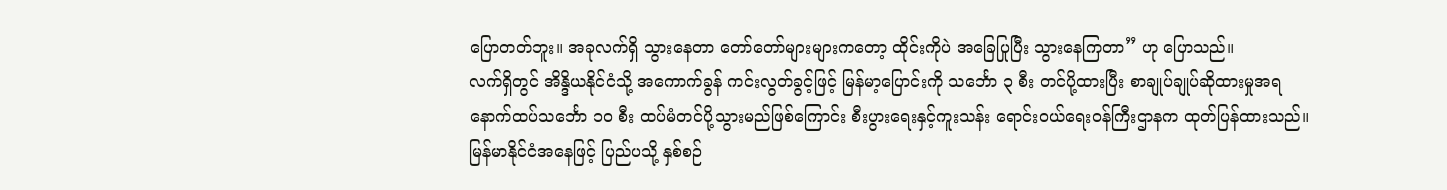ပြောတတ်ဘူး။ အခုလက်ရှိ သွားနေတာ တော်တော်များများကတော့ ထိုင်းကိုပဲ အခြေပြုပြီး သွားနေကြတာ” ဟု ပြောသည်။
လက်ရှိတွင် အိန္ဒိယနိုင်ငံသို့ အကောက်ခွန် ကင်းလွတ်ခွင့်ဖြင့် မြန်မာ့ပြောင်းကို သင်္ဘော ၃ စီး တင်ပို့ထားပြီး စာချုပ်ချုပ်ဆိုထားမှုအရ နောက်ထပ်သင်္ဘော ၁၀ စီး ထပ်မံတင်ပို့သွားမည်ဖြစ်ကြောင်း စီးပွားရေးနှင့်ကူးသန်း ရောင်းဝယ်ရေးဝန်ကြီးဌာနက ထုတ်ပြန်ထားသည်။
မြန်မာနိုင်ငံအနေဖြင့် ပြည်ပသို့ နှစ်စဉ်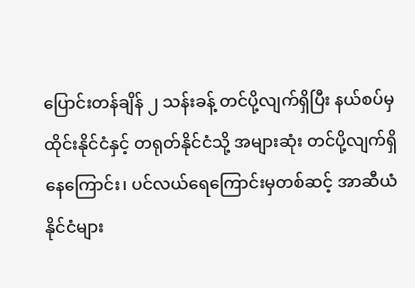ပြောင်းတန်ချိန် ၂ သန်းခန့် တင်ပို့လျက်ရှိပြီး နယ်စပ်မှ ထိုင်းနိုင်ငံနှင့် တရုတ်နိုင်ငံသို့ အများဆုံး တင်ပို့လျက်ရှိနေကြောင်း၊ ပင်လယ်ရေကြောင်းမှတစ်ဆင့် အာဆီယံနိုင်ငံများ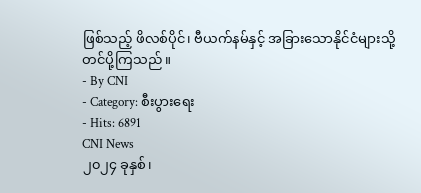ဖြစ်သည့် ဖိလစ်ပိုင်၊ ဗီယက်နမ်နှင့် အခြားသောနိုင်ငံများသို့ တင်ပို့ကြသည်။
- By CNI
- Category: စီးပွားရေး
- Hits: 6891
CNI News
၂၀၂၄ ခုနှစ်၊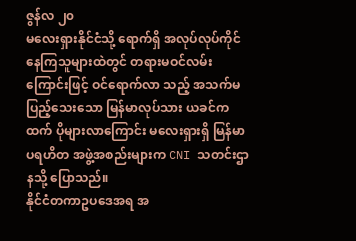ဇွန်လ ၂၀
မလေးရှားနိုင်ငံသို့ ရောက်ရှိ အလုပ်လုပ်ကိုင်နေကြသူများထဲတွင် တရားမဝင်လမ်းကြောင်းဖြင့် ဝင်ရောက်လာ သည့် အသက်မပြည့်သေးသော မြန်မာလုပ်သား ယခင်ကထက် ပိုများလာကြောင်း မလေးရှားရှိ မြန်မာပရဟိတ အဖွဲ့အစည်းများက CNI သတင်းဌာနသို့ ပြောသည်။
နိုင်ငံတကာဥပဒေအရ အ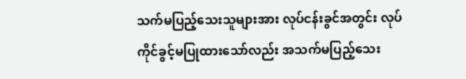သက်မပြည့်သေးသူများအား လုပ်ငန်းခွင်အတွင်း လုပ်ကိုင်ခွင့်မပြုထားသော်လည်း အသက်မပြည့်သေး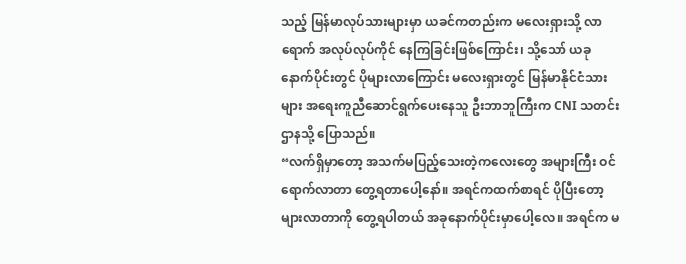သည့် မြန်မာလုပ်သားများမှာ ယခင်ကတည်းက မလေးရှားသို့ လာရောက် အလုပ်လုပ်ကိုင် နေကြခြင်းဖြစ်ကြောင်း၊ သို့သော် ယခုနောက်ပိုင်းတွင် ပိုများလာကြောင်း မလေးရှားတွင် မြန်မာနိုင်ငံသားများ အရေးကူညီဆောင်ရွက်ပေးနေသူ ဦးဘာဘူကြီးက CNI သတင်းဌာနသို့ ပြောသည်။
“လက်ရှိမှာတော့ အသက်မပြည့်သေးတဲ့ကလေးတွေ အများကြီး ဝင်ရောက်လာတာ တွေ့ရတာပေါ့နော်။ အရင်ကထက်စာရင် ပိုပြီးတော့များလာတာကို တွေ့ရပါတယ် အခုနောက်ပိုင်းမှာပေါ့လေ။ အရင်က မ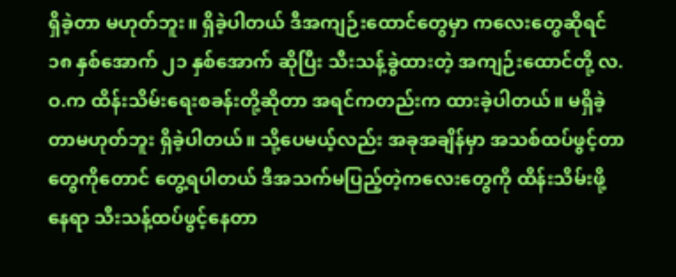ရှိခဲ့တာ မဟုတ်ဘူး။ ရှိခဲ့ပါတယ် ဒီအကျဉ်းထောင်တွေမှာ ကလေးတွေဆိုရင် ၁၈ နှစ်အောက် ၂၁ နှစ်အောက် ဆိုပြီး သီးသန့်ခွဲထားတဲ့ အကျဉ်းထောင်တို့ လ.ဝ.က ထိန်းသိမ်းရေးစခန်းတို့ဆိုတာ အရင်ကတည်းက ထားခဲ့ပါတယ်။ မရှိခဲ့တာမဟုတ်ဘူး ရှိခဲ့ပါတယ်။ သို့ပေမယ့်လည်း အခုအချိန်မှာ အသစ်ထပ်ဖွင့်တာတွေကိုတောင် တွေ့ရပါတယ် ဒီအသက်မပြည့်တဲ့ကလေးတွေကို ထိန်းသိမ်းဖို့နေရာ သီးသန့်ထပ်ဖွင့်နေတာ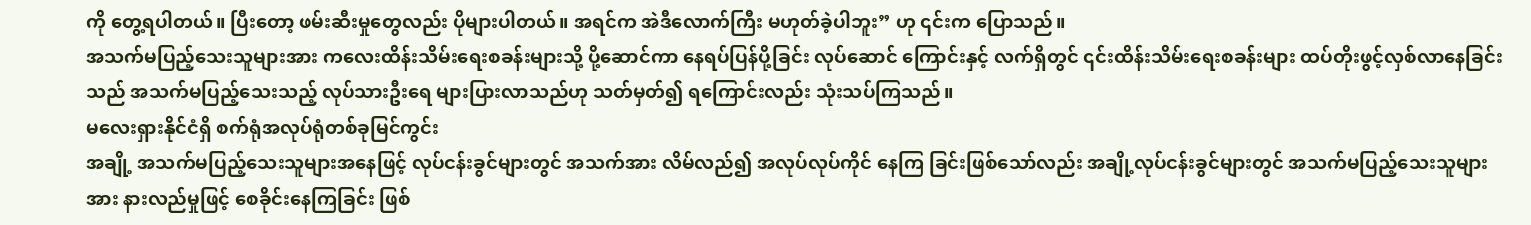ကို တွေ့ရပါတယ်။ ပြီးတော့ ဖမ်းဆီးမှုတွေလည်း ပိုများပါတယ်။ အရင်က အဲဒီလောက်ကြီး မဟုတ်ခဲ့ပါဘူး” ဟု ၎င်းက ပြောသည်။
အသက်မပြည့်သေးသူများအား ကလေးထိန်းသိမ်းရေးစခန်းများသို့ ပို့ဆောင်ကာ နေရပ်ပြန်ပို့ခြင်း လုပ်ဆောင် ကြောင်းနှင့် လက်ရှိတွင် ၎င်းထိန်းသိမ်းရေးစခန်းများ ထပ်တိုးဖွင့်လှစ်လာနေခြင်းသည် အသက်မပြည့်သေးသည့် လုပ်သားဦးရေ များပြားလာသည်ဟု သတ်မှတ်၍ ရကြောင်းလည်း သုံးသပ်ကြသည်။
မလေးရှားနိုင်ငံရှိ စက်ရုံအလုပ်ရုံတစ်ခုမြင်ကွင်း
အချို့ အသက်မပြည့်သေးသူများအနေဖြင့် လုပ်ငန်းခွင်များတွင် အသက်အား လိမ်လည်၍ အလုပ်လုပ်ကိုင် နေကြ ခြင်းဖြစ်သော်လည်း အချို့လုပ်ငန်းခွင်များတွင် အသက်မပြည့်သေးသူများအား နားလည်မှုဖြင့် စေခိုင်းနေကြခြင်း ဖြစ်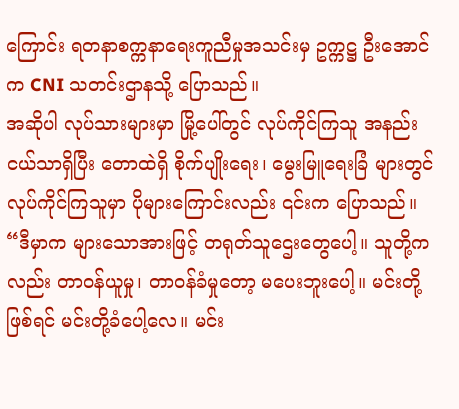ကြောင်း ရတနာစက္ကနာရေးကူညီမှုအသင်းမှ ဥက္ကဋ္ဌ ဦးအောင်က CNI သတင်းဌာနသို့ ပြောသည်။
အဆိုပါ လုပ်သားများမှာ မြို့ပေါ်တွင် လုပ်ကိုင်ကြသူ အနည်းငယ်သာရှိပြီး တောထဲရှိ စိုက်ပျိုးရေး၊ မွေးမြူရေးခြံ များတွင် လုပ်ကိုင်ကြသူမှာ ပိုများကြောင်းလည်း ၎င်းက ပြောသည်။
“ဒီမှာက များသောအားဖြင့် တရုတ်သူဌေးတွေပေါ့။ သူတို့ကလည်း တာဝန်ယူမှု၊ တာဝန်ခံမှုတော့ မပေးဘူးပေါ့။ မင်းတို့ဖြစ်ရင် မင်းတို့ခံပေါ့လေ။ မင်း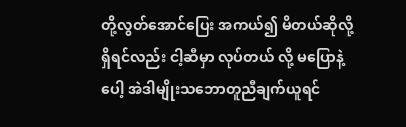တို့လွတ်အောင်ပြေး အကယ်၍ မိတယ်ဆိုလို့ရှိရင်လည်း ငါ့ဆီမှာ လုပ်တယ် လို့ မပြောနဲ့ပေါ့ အဲဒါမျိုးသဘောတူညီချက်ယူရင်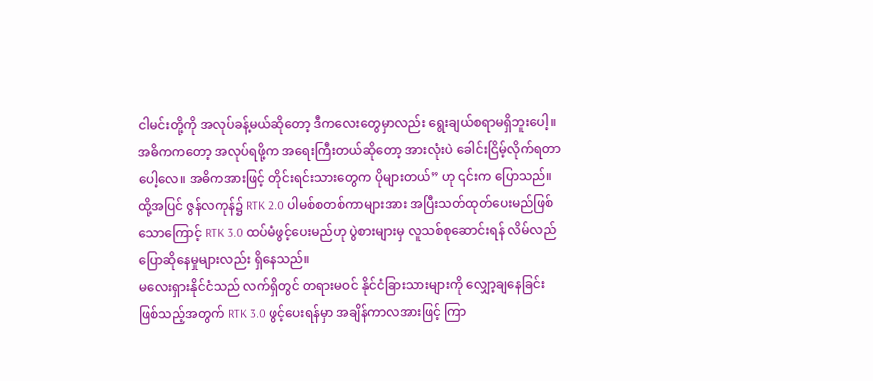ငါမင်းတို့ကို အလုပ်ခန့်မယ်ဆိုတော့ ဒီကလေးတွေမှာလည်း ရွေးချယ်စရာမရှိဘူးပေါ့။ အဓိကကတော့ အလုပ်ရဖို့က အရေးကြီးတယ်ဆိုတော့ အားလုံးပဲ ခေါင်းငြိမ့်လိုက်ရတာ ပေါ့လေ။ အဓိကအားဖြင့် တိုင်းရင်းသားတွေက ပိုများတယ်” ဟု ၎င်းက ပြောသည်။
ထို့အပြင် ဇွန်လကုန်၌ RTK 2.0 ပါမစ်စတစ်ကာများအား အပြီးသတ်ထုတ်ပေးမည်ဖြစ်သောကြောင့် RTK 3.0 ထပ်မံဖွင့်ပေးမည်ဟု ပွဲစားများမှ လူသစ်စုဆောင်းရန် လိမ်လည်ပြောဆိုနေမှုများလည်း ရှိနေသည်။
မလေးရှားနိုင်ငံသည် လက်ရှိတွင် တရားမဝင် နိုင်ငံခြားသားများကို လျှော့ချနေခြင်းဖြစ်သည့်အတွက် RTK 3.0 ဖွင့်ပေးရန်မှာ အချိန်ကာလအားဖြင့် ကြာ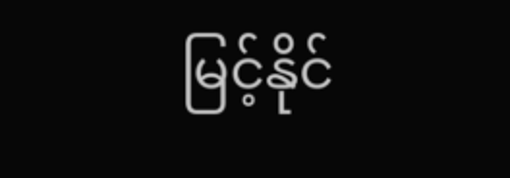မြင့်နိုင်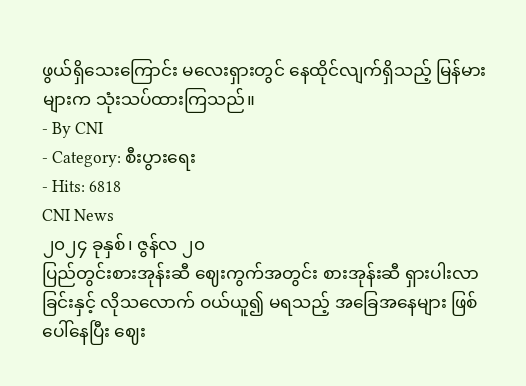ဖွယ်ရှိသေးကြောင်း မလေးရှားတွင် နေထိုင်လျက်ရှိသည့် မြန်မားများက သုံးသပ်ထားကြသည်။
- By CNI
- Category: စီးပွားရေး
- Hits: 6818
CNI News
၂၀၂၄ ခုနှစ်၊ ဇွန်လ ၂၀
ပြည်တွင်းစားအုန်းဆီ ဈေးကွက်အတွင်း စားအုန်းဆီ ရှားပါးလာခြင်းနှင့် လိုသလောက် ဝယ်ယူ၍ မရသည့် အခြေအနေများ ဖြစ်ပေါ်နေပြီး ဈေး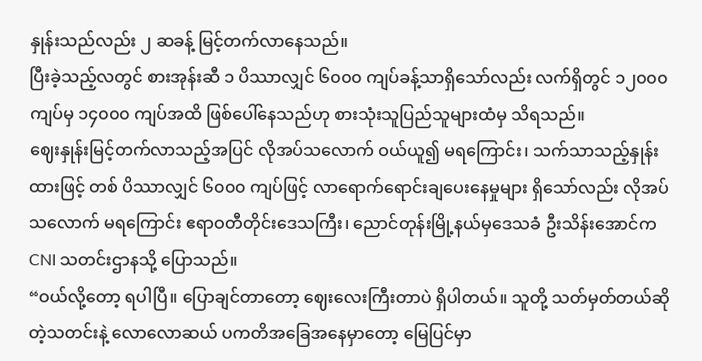နှုန်းသည်လည်း ၂ ဆခန့် မြင့်တက်လာနေသည်။
ပြီးခဲ့သည့်လတွင် စားအုန်းဆီ ၁ ပိဿာလျှင် ၆၀၀၀ ကျပ်ခန့်သာရှိသော်လည်း လက်ရှိတွင် ၁၂၀၀၀ ကျပ်မှ ၁၄၀၀၀ ကျပ်အထိ ဖြစ်ပေါ်နေသည်ဟု စားသုံးသူပြည်သူများထံမှ သိရသည်။
ဈေးနှုန်းမြင့်တက်လာသည့်အပြင် လိုအပ်သလောက် ဝယ်ယူ၍ မရကြောင်း၊ သက်သာသည့်နှုန်းထားဖြင့် တစ် ပိဿာလျှင် ၆၀၀၀ ကျပ်ဖြင့် လာရောက်ရောင်းချပေးနေမှုများ ရှိသော်လည်း လိုအပ်သလောက် မရကြောင်း ဧရာဝတီတိုင်းဒေသကြီး၊ ညောင်တုန်းမြို့နယ်မှဒေသခံ ဦးသိန်းအောင်က CNI သတင်းဌာနသို့ ပြောသည်။
“ဝယ်လို့တော့ ရပါပြီ။ ပြောချင်တာတော့ ဈေးလေးကြီးတာပဲ ရှိပါတယ်။ သူတို့ သတ်မှတ်တယ်ဆိုတဲ့သတင်းနဲ့ လောလောဆယ် ပကတိအခြေအနေမှာတော့ မြေပြင်မှာ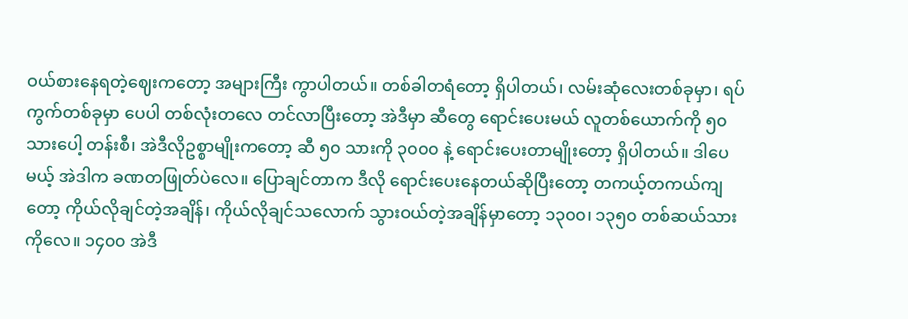ဝယ်စားနေရတဲ့ဈေးကတော့ အများကြီး ကွာပါတယ်။ တစ်ခါတရံတော့ ရှိပါတယ်၊ လမ်းဆုံလေးတစ်ခုမှာ၊ ရပ်ကွက်တစ်ခုမှာ ပေပါ တစ်လုံးတလေ တင်လာပြီးတော့ အဲဒီမှာ ဆီတွေ ရောင်းပေးမယ် လူတစ်ယောက်ကို ၅၀ သားပေါ့ တန်းစီ၊ အဲဒီလိုဥစ္စာမျိုးကတော့ ဆီ ၅၀ သားကို ၃၀၀၀ နဲ့ ရောင်းပေးတာမျိုးတော့ ရှိပါတယ်။ ဒါပေမယ့် အဲဒါက ခဏတဖြုတ်ပဲလေ။ ပြောချင်တာက ဒီလို ရောင်းပေးနေတယ်ဆိုပြီးတော့ တကယ့်တကယ်ကျတော့ ကိုယ်လိုချင်တဲ့အချိန်၊ ကိုယ်လိုချင်သလောက် သွားဝယ်တဲ့အချိန်မှာတော့ ၁၃၀၀၊ ၁၃၅၀ တစ်ဆယ်သားကိုလေ။ ၁၄၀၀ အဲဒီ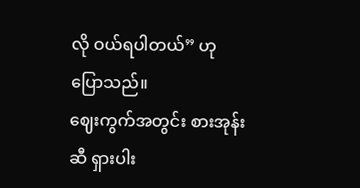လို ဝယ်ရပါတယ်” ဟု ပြောသည်။
ဈေးကွက်အတွင်း စားအုန်းဆီ ရှားပါး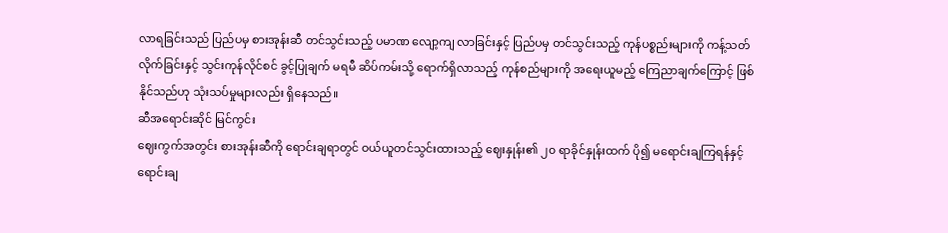လာရခြင်းသည် ပြည်ပမှ စားအုန်းဆီ တင်သွင်းသည့် ပမာဏ လျော့ကျ လာခြင်းနှင့် ပြည်ပမှ တင်သွင်းသည့် ကုန်ပစ္စည်းများကို ကန့်သတ်လိုက်ခြင်းနှင့် သွင်းကုန်လိုင်စင် ခွင့်ပြုချက် မရမီ ဆိပ်ကမ်းသို့ ရောက်ရှိလာသည့် ကုန်စည်များကို အရေးယူမည့် ကြေညာချက်ကြောင့် ဖြစ်နိုင်သည်ဟု သုံးသပ်မှုများလည်း ရှိနေသည်။
ဆီအရောင်းဆိုင် မြင်ကွင်း
ဈေးကွက်အတွင်း စားအုန်းဆီကို ရောင်းချရာတွင် ဝယ်ယူတင်သွင်းထားသည့် ဈေးနှုန်း၏ ၂၀ ရာခိုင်နှုန်းထက် ပို၍ မရောင်းချကြရန်နှင့် ရောင်းချ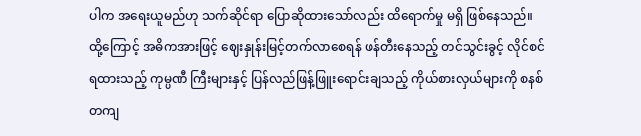ပါက အရေးယူမည်ဟု သက်ဆိုင်ရာ ပြောဆိုထားသော်လည်း ထိရောက်မှု မရှိ ဖြစ်နေသည်။
ထို့ကြောင့် အဓိကအားဖြင့် ဈေးနှုန်းမြင့်တက်လာစေရန် ဖန်တီးနေသည့် တင်သွင်းခွင့် လိုင်စင်ရထားသည့် ကုမ္ပဏီ ကြီးများနှင့် ပြန်လည်ဖြန့်ဖြူးရောင်းချသည့် ကိုယ်စားလှယ်များကို စနစ်တကျ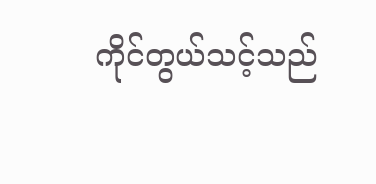ကိုင်တွယ်သင့်သည်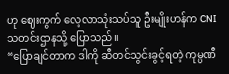ဟု ဈေးကွက် လေ့လာသုံးသပ်သူ ဦးမျိုးဟန်က CNI သတင်းဌာနသို့ ပြောသည်။
“ပြောချင်တာက ဒါကို ဆီတင်သွင်းခွင့်ရတဲ့ ကုမ္ပဏီ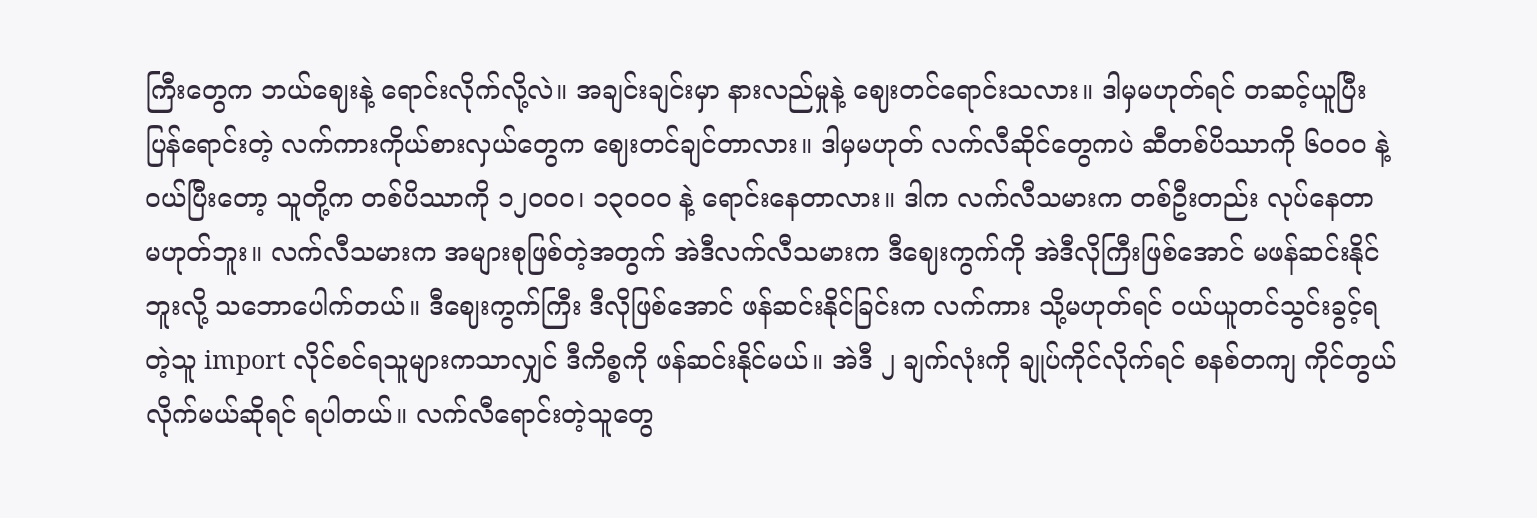ကြီးတွေက ဘယ်ဈေးနဲ့ ရောင်းလိုက်လို့လဲ။ အချင်းချင်းမှာ နားလည်မှုနဲ့ ဈေးတင်ရောင်းသလား။ ဒါမှမဟုတ်ရင် တဆင့်ယူပြီး ပြန်ရောင်းတဲ့ လက်ကားကိုယ်စားလှယ်တွေက ဈေးတင်ချင်တာလား။ ဒါမှမဟုတ် လက်လီဆိုင်တွေကပဲ ဆီတစ်ပိဿာကို ၆၀၀၀ နဲ့ ဝယ်ပြီးတော့ သူတို့က တစ်ပိဿာကို ၁၂၀၀၀၊ ၁၃၀၀၀ နဲ့ ရောင်းနေတာလား။ ဒါက လက်လီသမားက တစ်ဦးတည်း လုပ်နေတာ မဟုတ်ဘူး။ လက်လီသမားက အများစုဖြစ်တဲ့အတွက် အဲဒီလက်လီသမားက ဒီဈေးကွက်ကို အဲဒီလိုကြီးဖြစ်အောင် မဖန်ဆင်းနိုင်ဘူးလို့ သဘောပေါက်တယ်။ ဒီဈေးကွက်ကြီး ဒီလိုဖြစ်အောင် ဖန်ဆင်းနိုင်ခြင်းက လက်ကား သို့မဟုတ်ရင် ဝယ်ယူတင်သွင်းခွင့်ရတဲ့သူ import လိုင်စင်ရသူများကသာလျှင် ဒီကိစ္စကို ဖန်ဆင်းနိုင်မယ်။ အဲဒီ ၂ ချက်လုံးကို ချုပ်ကိုင်လိုက်ရင် စနစ်တကျ ကိုင်တွယ်လိုက်မယ်ဆိုရင် ရပါတယ်။ လက်လီရောင်းတဲ့သူတွေ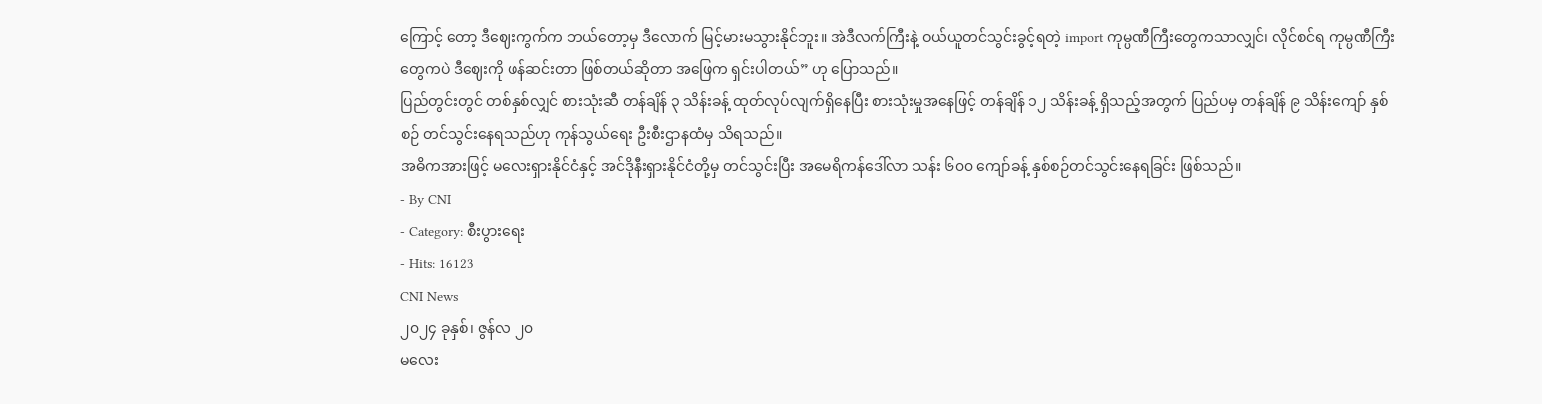ကြောင့် တော့ ဒီဈေးကွက်က ဘယ်တော့မှ ဒီလောက် မြင့်မားမသွားနိုင်ဘူး။ အဲဒီလက်ကြီးနဲ့ ဝယ်ယူတင်သွင်းခွင့်ရတဲ့ import ကုမ္ပဏီကြီးတွေကသာလျှင်၊ လိုင်စင်ရ ကုမ္ပဏီကြီးတွေကပဲ ဒီဈေးကို ဖန်ဆင်းတာ ဖြစ်တယ်ဆိုတာ အဖြေက ရှင်းပါတယ်” ဟု ပြောသည်။
ပြည်တွင်းတွင် တစ်နှစ်လျှင် စားသုံးဆီ တန်ချိန် ၃ သိန်းခန့် ထုတ်လုပ်လျက်ရှိနေပြီး စားသုံးမှုအနေဖြင့် တန်ချိန် ၁၂ သိန်းခန့် ရှိသည့်အတွက် ပြည်ပမှ တန်ချိန် ၉ သိန်းကျော် နှစ်စဉ် တင်သွင်းနေရသည်ဟု ကုန်သွယ်ရေး ဦးစီးဌာနထံမှ သိရသည်။
အဓိကအားဖြင့် မလေးရှားနိုင်ငံနှင့် အင်ဒိုနီးရှားနိုင်ငံတို့မှ တင်သွင်းပြီး အမေရိကန်ဒေါ်လာ သန်း ၆၀၀ ကျော်ခန့် နှစ်စဉ်တင်သွင်းနေရခြင်း ဖြစ်သည်။
- By CNI
- Category: စီးပွားရေး
- Hits: 16123
CNI News
၂၀၂၄ ခုနှစ်၊ ဇွန်လ ၂၀
မလေး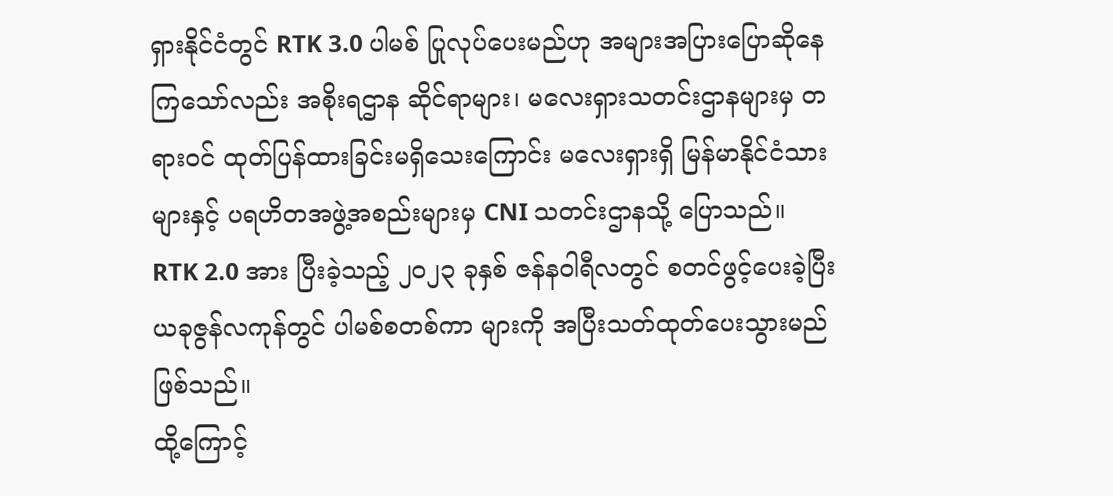ရှားနိုင်ငံတွင် RTK 3.0 ပါမစ် ပြုလုပ်ပေးမည်ဟု အများအပြားပြောဆိုနေကြသော်လည်း အစိုးရဌာန ဆိုင်ရာများ၊ မလေးရှားသတင်းဌာနများမှ တရားဝင် ထုတ်ပြန်ထားခြင်းမရှိသေးကြောင်း မလေးရှားရှိ မြန်မာနိုင်ငံသားများနှင့် ပရဟိတအဖွဲ့အစည်းများမှ CNI သတင်းဌာနသို့ ပြောသည်။
RTK 2.0 အား ပြီးခဲ့သည့် ၂၀၂၃ ခုနှစ် ဇန်နဝါရီလတွင် စတင်ဖွင့်ပေးခဲ့ပြီး ယခုဇွန်လကုန်တွင် ပါမစ်စတစ်ကာ များကို အပြီးသတ်ထုတ်ပေးသွားမည် ဖြစ်သည်။
ထို့ကြောင့်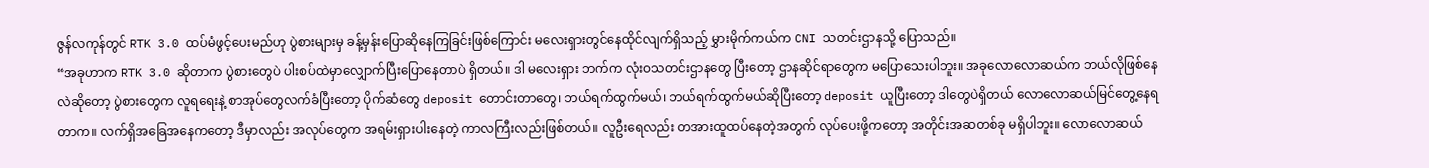ဇွန်လကုန်တွင် RTK 3.0 ထပ်မံဖွင့်ပေးမည်ဟု ပွဲစားများမှ ခန့်မှန်းပြောဆိုနေကြခြင်းဖြစ်ကြောင်း မလေးရှားတွင်နေထိုင်လျက်ရှိသည့် မွှားမိုက်ကယ်က CNI သတင်းဌာနသို့ ပြောသည်။
“အခုဟာက RTK 3.0 ဆိုတာက ပွဲစားတွေပဲ ပါးစပ်ထဲမှာလျှောက်ပြီးပြောနေတာပဲ ရှိတယ်။ ဒါ မလေးရှား ဘက်က လုံးဝသတင်းဌာနတွေ ပြီးတော့ ဌာနဆိုင်ရာတွေက မပြောသေးပါဘူး။ အခုလောလောဆယ်က ဘယ်လိုဖြစ်နေလဲဆိုတော့ ပွဲစားတွေက လူရရေးနဲ့ စာအုပ်တွေလက်ခံပြီးတော့ ပိုက်ဆံတွေ deposit တောင်းတာတွေ၊ ဘယ်ရက်ထွက်မယ်၊ ဘယ်ရက်ထွက်မယ်ဆိုပြီးတော့ deposit ယူပြီးတော့ ဒါတွေပဲရှိတယ် လောလောဆယ်မြင်တွေ့နေရတာက။ လက်ရှိအခြေအနေကတော့ ဒီမှာလည်း အလုပ်တွေက အရမ်းရှားပါးနေတဲ့ ကာလကြီးလည်းဖြစ်တယ်။ လူဦးရေလည်း တအားထူထပ်နေတဲ့အတွက် လုပ်ပေးဖို့ကတော့ အတိုင်းအဆတစ်ခု မရှိပါဘူး။ လောလောဆယ်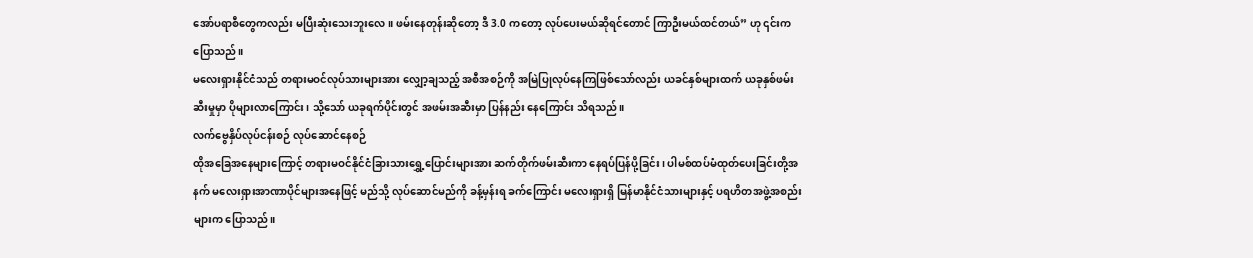အော်ပရာစီတွေကလည်း မပြီးဆုံးသေးဘူးလေ။ ဖမ်းနေတုန်းဆိုတော့ ဒီ 3.0 ကတော့ လုပ်ပေးမယ်ဆိုရင်တောင် ကြာဦးမယ်ထင်တယ်” ဟု ၎င်းက ပြောသည်။
မလေးရှားနိုင်ငံသည် တရားမဝင်လုပ်သားများအား လျှော့ချသည့် အစီအစဉ်ကို အမြဲပြုလုပ်နေကြဖြစ်သော်လည်း ယခင်နှစ်များထက် ယခုနှစ်ဖမ်းဆီးမှုမှာ ပိုများလာကြောင်း၊ သို့သော် ယခုရက်ပိုင်းတွင် အဖမ်းအဆီးမှာ ပြန်နည်း နေကြောင်း သိရသည်။
လက်ဗွေနှိပ်လုပ်ငန်းစဉ် လုပ်ဆောင်နေစဉ်
ထိုအခြေအနေများကြောင့် တရားမဝင်နိုင်ငံခြားသားရွှေ့ပြောင်းများအား ဆက်တိုက်ဖမ်းဆီးကာ နေရပ်ပြန်ပို့ခြင်း၊ ပါမစ်ထပ်မံထုတ်ပေးခြင်းတို့အနက် မလေးရှားအာဏာပိုင်များအနေဖြင့် မည်သို့ လုပ်ဆောင်မည်ကို ခန့်မှန်းရ ခက်ကြောင်း မလေးရှားရှိ မြန်မာနိုင်ငံသားများနှင့် ပရဟိတအဖွဲ့အစည်းများက ပြောသည်။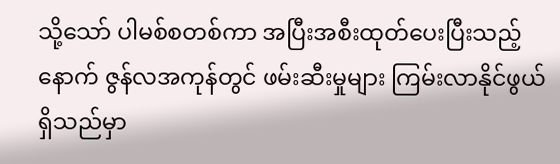သို့သော် ပါမစ်စတစ်ကာ အပြီးအစီးထုတ်ပေးပြီးသည့်နောက် ဇွန်လအကုန်တွင် ဖမ်းဆီးမှုများ ကြမ်းလာနိုင်ဖွယ် ရှိသည်မှာ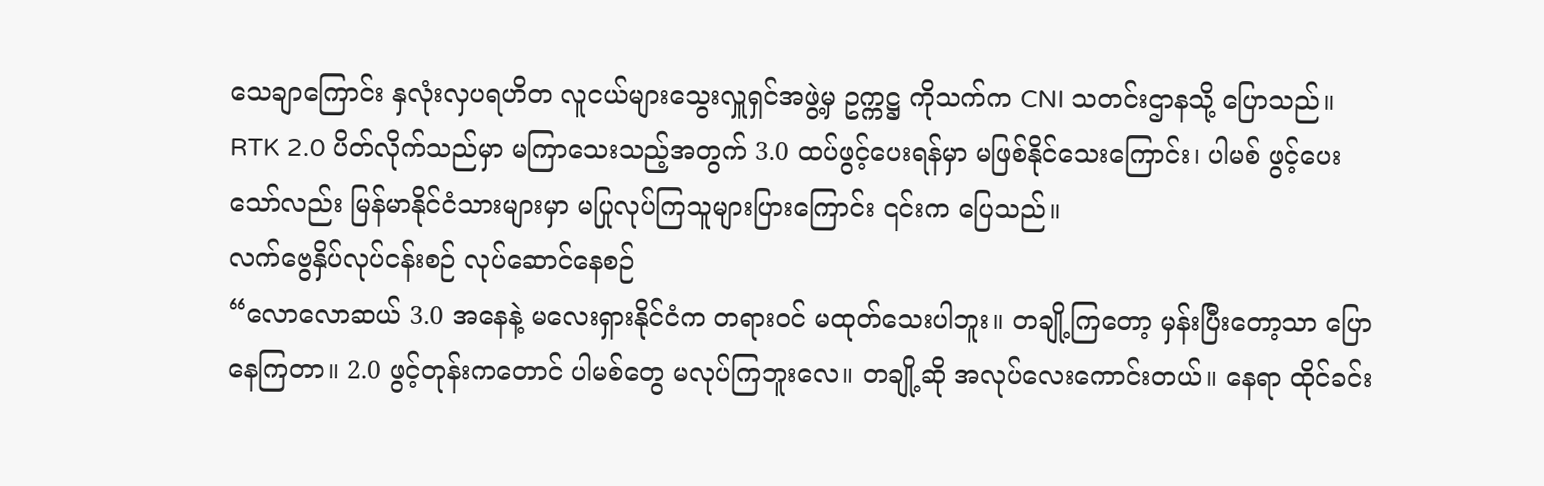သေချာကြောင်း နှလုံးလှပရဟိတ လူငယ်များသွေးလှူရှင်အဖွဲ့မှ ဥက္ကဋ္ဌ ကိုသက်က CNI သတင်းဌာနသို့ ပြောသည်။
RTK 2.0 ပိတ်လိုက်သည်မှာ မကြာသေးသည့်အတွက် 3.0 ထပ်ဖွင့်ပေးရန်မှာ မဖြစ်နိုင်သေးကြောင်း၊ ပါမစ် ဖွင့်ပေး သော်လည်း မြန်မာနိုင်ငံသားများမှာ မပြုလုပ်ကြသူများပြားကြောင်း ၎င်းက ပြေသည်။
လက်ဗွေနှိပ်လုပ်ငန်းစဉ် လုပ်ဆောင်နေစဉ်
“လောလောဆယ် 3.0 အနေနဲ့ မလေးရှားနိုင်ငံက တရားဝင် မထုတ်သေးပါဘူး။ တချို့ကြတော့ မှန်းပြီးတော့သာ ပြောနေကြတာ။ 2.0 ဖွင့်တုန်းကတောင် ပါမစ်တွေ မလုပ်ကြဘူးလေ။ တချို့ဆို အလုပ်လေးကောင်းတယ်။ နေရာ ထိုင်ခင်း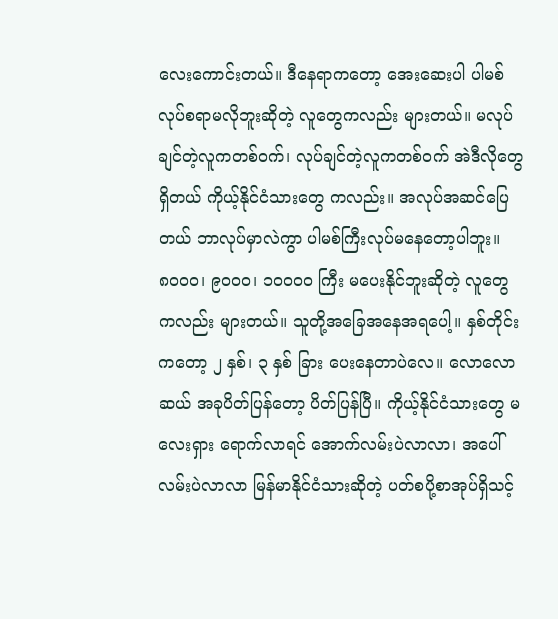လေးကောင်းတယ်။ ဒီနေရာကတော့ အေးဆေးပါ ပါမစ်လုပ်စရာမလိုဘူးဆိုတဲ့ လူတွေကလည်း များတယ်။ မလုပ်ချင်တဲ့လူကတစ်ဝက်၊ လုပ်ချင်တဲ့လူကတစ်ဝက် အဲဒီလိုတွေရှိတယ် ကိုယ့်နိုင်ငံသားတွေ ကလည်း။ အလုပ်အဆင်ပြေတယ် ဘာလုပ်မှာလဲကွာ ပါမစ်ကြီးလုပ်မနေတော့ပါဘူး။ ၈၀၀၀၊ ၉၀၀၀၊ ၁၀၀၀၀ ကြီး မပေးနိုင်ဘူးဆိုတဲ့ လူတွေကလည်း များတယ်။ သူတို့အခြေအနေအရပေါ့။ နှစ်တိုင်းကတော့ ၂ နှစ်၊ ၃ နှစ် ခြား ပေးနေတာပဲလေ။ လောလောဆယ် အခုပိတ်ပြန်တော့ ပိတ်ပြန်ပြီ။ ကိုယ့်နိုင်ငံသားတွေ မလေးရှား ရောက်လာရင် အောက်လမ်းပဲလာလာ၊ အပေါ်လမ်းပဲလာလာ မြန်မာနိုင်ငံသားဆိုတဲ့ ပတ်စပို့စာအုပ်ရှိသင့်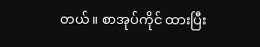တယ်။ စာအုပ်ကိုင် ထားပြီး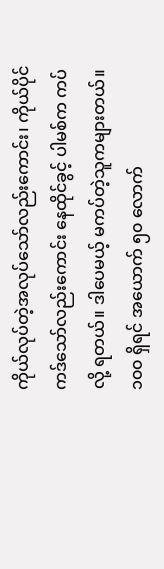ကိုယ်လုပ်တဲ့အလုပ်သော်လည်းကောင်း၊ ကိုယ်ပိုင်ကဒ်သော်လည်းကောင်း နေထိုင်ခွင့် ပါမစ်က ကပ်လို့ ရတယ်။ ဒါပေမယ့် မကပ်တဲ့သူကများတယ်။ ၁၀၀ ရှိရင် အယောက် ၅၀ လောက်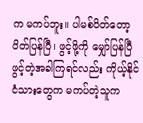က မကပ်ဘူး။ ပါမစ်ပိတ်တော့ ပိတ်ပြန်ပြီ၊ ဖွင့်ဖို့ကို မျှော်ပြန်ပြီ ဖွင့်တဲ့အခါကြရင်လည်း ကိုယ့်နိုင်ငံသားတွေက မကပ်တဲ့သူက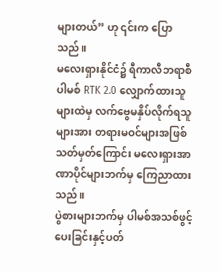များတယ်” ဟု ၎င်းက ပြောသည်။
မလေးရှားနိုင်ငံ၌ ရီကာလီဘရာစီပါမစ် RTK 2.0 လျှောက်ထားသူများထဲမှ လက်ဗွေမနှိပ်လိုက်ရသူများအား တရားမဝင်များအဖြစ်သတ်မှတ်ကြောင်း မလေးရှားအာဏာပိုင်များဘက်မှ ကြေညာထားသည်။
ပွဲစားများဘက်မှ ပါမစ်အသစ်ဖွင့်ပေးခြင်းနှင့်ပတ်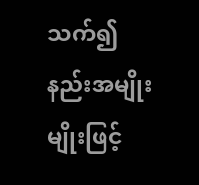သက်၍ နည်းအမျိုးမျိုးဖြင့်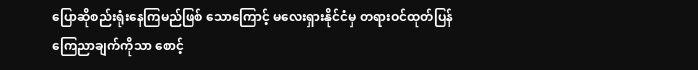ပြောဆိုစည်းရုံးနေကြမည်ဖြစ် သောကြောင့် မလေးရှားနိုင်ငံမှ တရားဝင်ထုတ်ပြန်ကြေညာချက်ကိုသာ စောင့်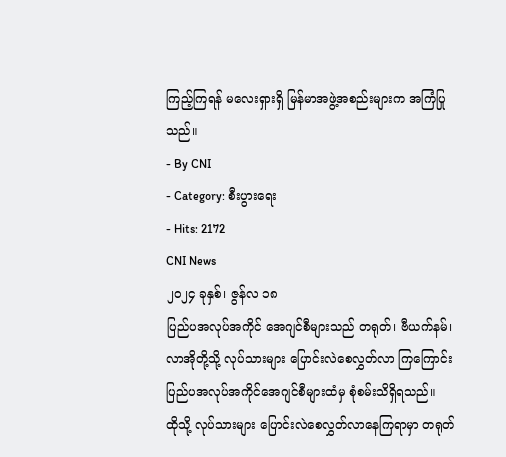ကြည့်ကြရန် မလေးရှားရှိ မြန်မာအဖွဲ့အစည်းများက အကြံပြုသည်။
- By CNI
- Category: စီးပွားရေး
- Hits: 2172
CNI News
၂၀၂၄ ခုနှစ်၊ ဇွန်လ ၁၈
ပြည်ပအလုပ်အကိုင် အေဂျင်စီများသည် တရုတ်၊ ဗီယက်နမ်၊ လာအိုတို့သို့ လုပ်သားများ ပြောင်းလဲစေလွှတ်လာ ကြကြောင်း ပြည်ပအလုပ်အကိုင်အေဂျင်စီများထံမှ စုံစမ်းသိရှိရသည်။
ထိုသို့ လုပ်သားများ ပြောင်းလဲစေလွှတ်လာနေကြရာမှာ တရုတ်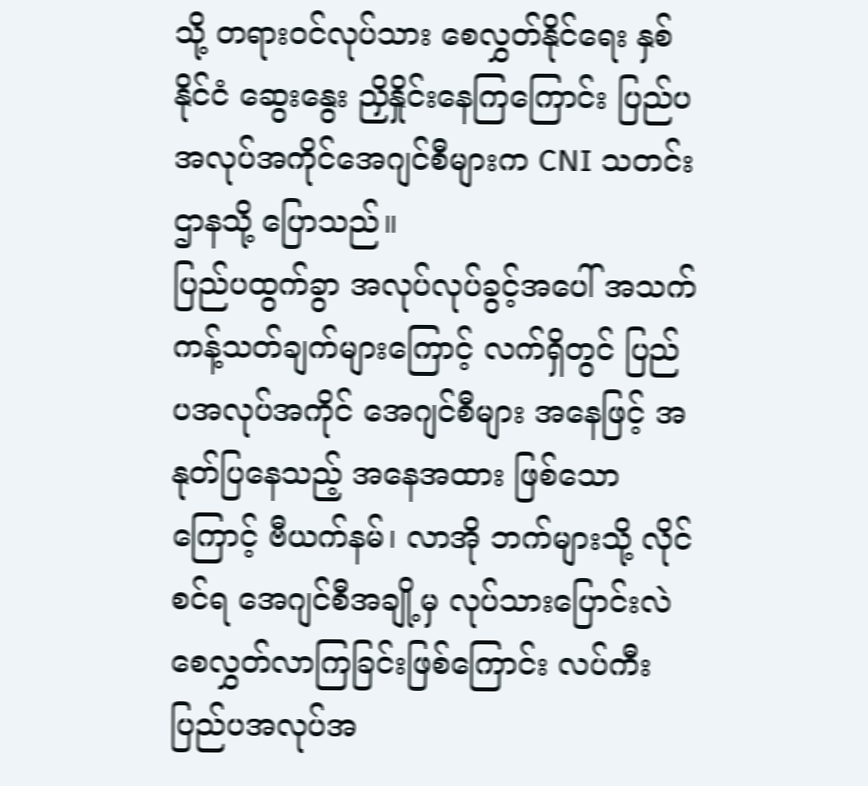သို့ တရားဝင်လုပ်သား စေလွှတ်နိုင်ရေး နှစ်နိုင်ငံ ဆွေးနွေး ညှိနှိုင်းနေကြကြောင်း ပြည်ပအလုပ်အကိုင်အေဂျင်စီများက CNI သတင်းဌာနသို့ ပြောသည်။
ပြည်ပထွက်ခွာ အလုပ်လုပ်ခွင့်အပေါ် အသက်ကန့်သတ်ချက်များကြောင့် လက်ရှိတွင် ပြည်ပအလုပ်အကိုင် အေဂျင်စီများ အနေဖြင့် အနုတ်ပြနေသည့် အနေအထား ဖြစ်သောကြောင့် ဗီယက်နမ်၊ လာအို ဘက်များသို့ လိုင်စင်ရ အေဂျင်စီအချို့မှ လုပ်သားပြောင်းလဲ စေလွှတ်လာကြခြင်းဖြစ်ကြောင်း လပ်ကီးပြည်ပအလုပ်အ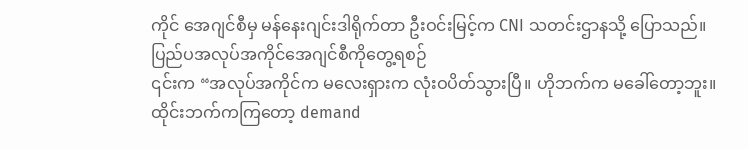ကိုင် အေဂျင်စီမှ မန်နေးဂျင်းဒါရိုက်တာ ဦးဝင်းမြင့်က CNI သတင်းဌာနသို့ ပြောသည်။
ပြည်ပအလုပ်အကိုင်အေဂျင်စီကိုတွေ့ရစဉ်
၎င်းက “အလုပ်အကိုင်က မလေးရှားက လုံးဝပိတ်သွားပြီ။ ဟိုဘက်က မခေါ်တော့ဘူး။ ထိုင်းဘက်ကကြတော့ demand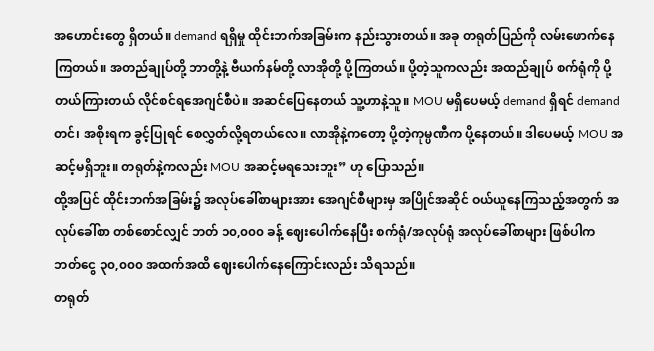အဟောင်းတွေ ရှိတယ်။ demand ရရှိမှု ထိုင်းဘက်အခြမ်းက နည်းသွားတယ်။ အခု တရုတ်ပြည်ကို လမ်းဖောက်နေကြတယ်။ အတည်ချုပ်တို့ ဘာတို့နဲ့ ဗီယက်နမ်တို့ လာအိုတို့ ပို့ကြတယ်။ ပို့တဲ့သူကလည်း အထည်ချုပ် စက်ရုံကို ပို့တယ်ကြားတယ် လိုင်စင်ရအေဂျင်စီပဲ။ အဆင်ပြေနေတယ် သူ့ဟာနဲ့သူ။ MOU မရှိပေမယ့် demand ရှိရင် demand တင်၊ အစိုးရက ခွင့်ပြုရင် စေလွှတ်လို့ရတယ်လေ။ လာအိုနဲ့ကတော့ ပို့တဲ့ကုမ္ပဏီက ပို့နေတယ်။ ဒါပေမယ့် MOU အဆင့်မရှိဘူး။ တရုတ်နဲ့ကလည်း MOU အဆင့်မရသေးဘူး” ဟု ပြောသည်။
ထို့အပြင် ထိုင်းဘက်အခြမ်း၌ အလုပ်ခေါ်စာများအား အေဂျင်စီများမှ အပြိုင်အဆိုင် ဝယ်ယူနေကြသည့်အတွက် အလုပ်ခေါ်စာ တစ်စောင်လျှင် ဘတ် ၁၀,၀၀၀ ခန့် ဈေးပေါက်နေပြီး စက်ရုံ/အလုပ်ရုံ အလုပ်ခေါ်စာများ ဖြစ်ပါက ဘတ်ငွေ ၃၀,၀၀၀ အထက်အထိ ဈေးပေါက်နေကြောင်းလည်း သိရသည်။
တရုတ်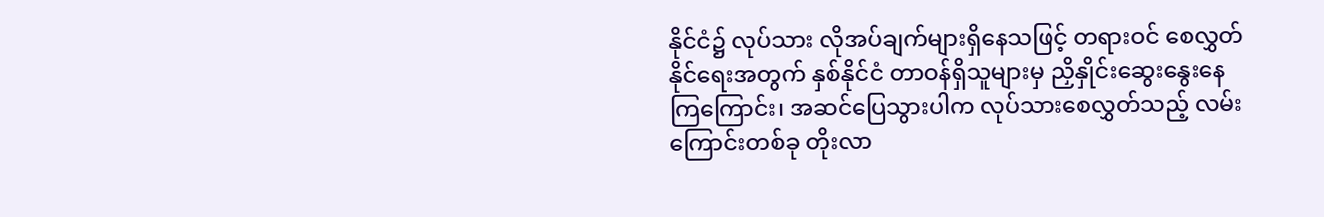နိုင်ငံ၌ လုပ်သား လိုအပ်ချက်များရှိနေသဖြင့် တရားဝင် စေလွှတ်နိုင်ရေးအတွက် နှစ်နိုင်ငံ တာဝန်ရှိသူများမှ ညှိနှိုင်းဆွေးနွေးနေကြကြောင်း၊ အဆင်ပြေသွားပါက လုပ်သားစေလွှတ်သည့် လမ်းကြောင်းတစ်ခု တိုးလာ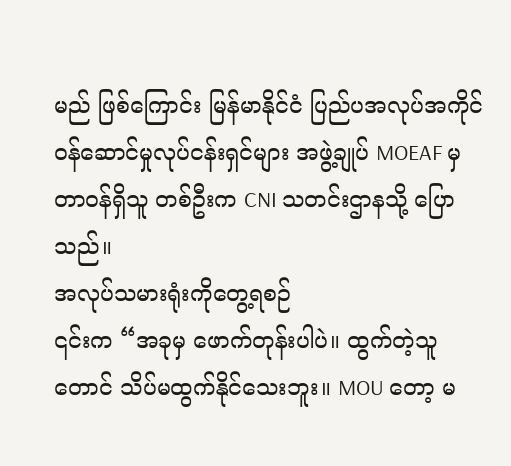မည် ဖြစ်ကြောင်း မြန်မာနိုင်ငံ ပြည်ပအလုပ်အကိုင် ဝန်ဆောင်မှုလုပ်ငန်းရှင်များ အဖွဲ့ချုပ် MOEAF မှ တာဝန်ရှိသူ တစ်ဦးက CNI သတင်းဌာနသို့ ပြောသည်။
အလုပ်သမားရုံးကိုတွေ့ရစဉ်
၎င်းက “အခုမှ ဖောက်တုန်းပါပဲ။ ထွက်တဲ့သူတောင် သိပ်မထွက်နိုင်သေးဘူး။ MOU တော့ မ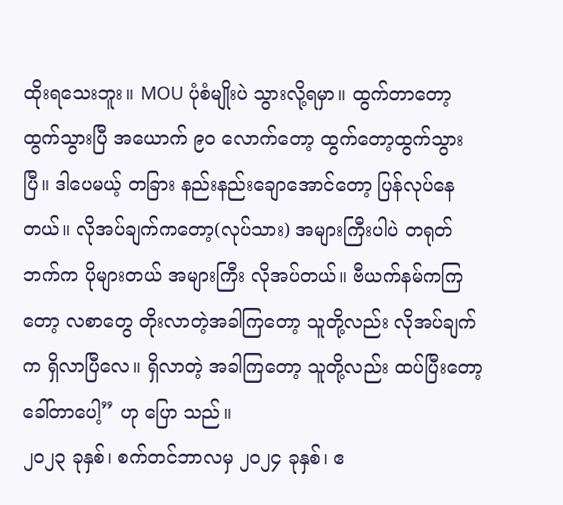ထိုးရသေးဘူး။ MOU ပုံစံမျိုးပဲ သွားလို့ရမှာ။ ထွက်တာတော့ ထွက်သွားပြီ အယောက် ၉၀ လောက်တော့ ထွက်တော့ထွက်သွားပြီ။ ဒါပေမယ့် တခြား နည်းနည်းချောအောင်တော့ ပြန်လုပ်နေတယ်။ လိုအပ်ချက်ကတော့(လုပ်သား) အများကြီးပါပဲ တရုတ်ဘက်က ပိုများတယ် အများကြီး လိုအပ်တယ်။ ဗီယက်နမ်ကကြတော့ လစာတွေ တိုးလာတဲ့အခါကြတော့ သူတို့လည်း လိုအပ်ချက်က ရှိလာပြီလေ။ ရှိလာတဲ့ အခါကြတော့ သူတို့လည်း ထပ်ပြီးတော့ ခေါ်တာပေါ့” ဟု ပြော သည်။
၂၀၂၃ ခုနှစ်၊ စက်တင်ဘာလမှ ၂၀၂၄ ခုနှစ်၊ ဧ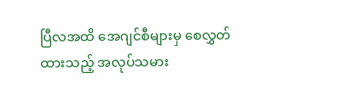ပြီလအထိ အေဂျင်စီများမှ စေလွှတ်ထားသည့် အလုပ်သမား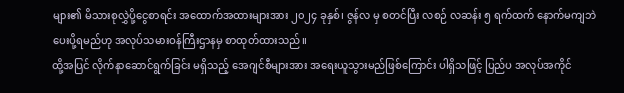များ၏ မိသားစုလွှဲပို့ငွေစာရင်း အထောက်အထားများအား ၂၀၂၄ ခုနှစ်၊ ဇွန်လ မှ စတင်ပြီး လစဉ် လဆန်း ၅ ရက်ထက် နောက်မကျဘဲ ပေးပို့ရမည်ဟု အလုပ်သမားဝန်ကြီးဌာနမှ စာထုတ်ထားသည်။
ထို့အပြင် လိုက်နာဆောင်ရွက်ခြင်း မရှိသည့် အေဂျင်စီများအား အရေးယူသွားမည်ဖြစ်ကြောင်း ပါရှိသဖြင့် ပြည်ပ အလုပ်အကိုင်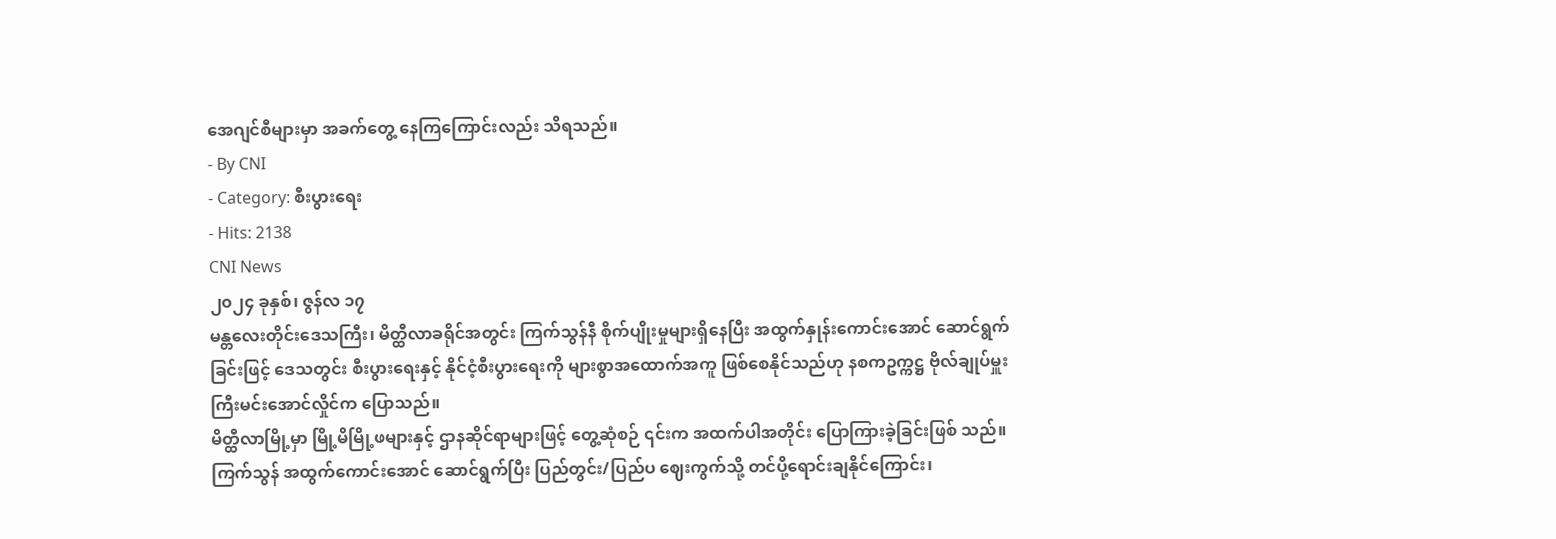အေဂျင်စီများမှာ အခက်တွေ့ နေကြကြောင်းလည်း သိရသည်။
- By CNI
- Category: စီးပွားရေး
- Hits: 2138
CNI News
၂၀၂၄ ခုနှစ်၊ ဇွန်လ ၁၇
မန္တလေးတိုင်းဒေသကြီး၊ မိတ္ထီလာခရိုင်အတွင်း ကြက်သွန်နီ စိုက်ပျိုးမှုများရှိနေပြီး အထွက်နှုန်းကောင်းအောင် ဆောင်ရွက်ခြင်းဖြင့် ဒေသတွင်း စီးပွားရေးနှင့် နိုင်ငံ့စီးပွားရေးကို များစွာအထောက်အကူ ဖြစ်စေနိုင်သည်ဟု နစကဥက္ကဋ္ဌ ဗိုလ်ချုပ်မှူးကြီးမင်းအောင်လှိုင်က ပြောသည်။
မိတ္ထီလာမြို့မှာ မြို့မိမြို့ဖများနှင့် ဌာနဆိုင်ရာများဖြင့် တွေ့ဆုံစဉ် ၎င်းက အထက်ပါအတိုင်း ပြောကြားခဲ့ခြင်းဖြစ် သည်။
ကြက်သွန် အထွက်ကောင်းအောင် ဆောင်ရွက်ပြီး ပြည်တွင်း/ပြည်ပ ဈေးကွက်သို့ တင်ပို့ရောင်းချနိုင်ကြောင်း၊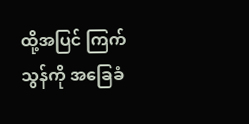ထို့အပြင် ကြက်သွန်ကို အခြေခံ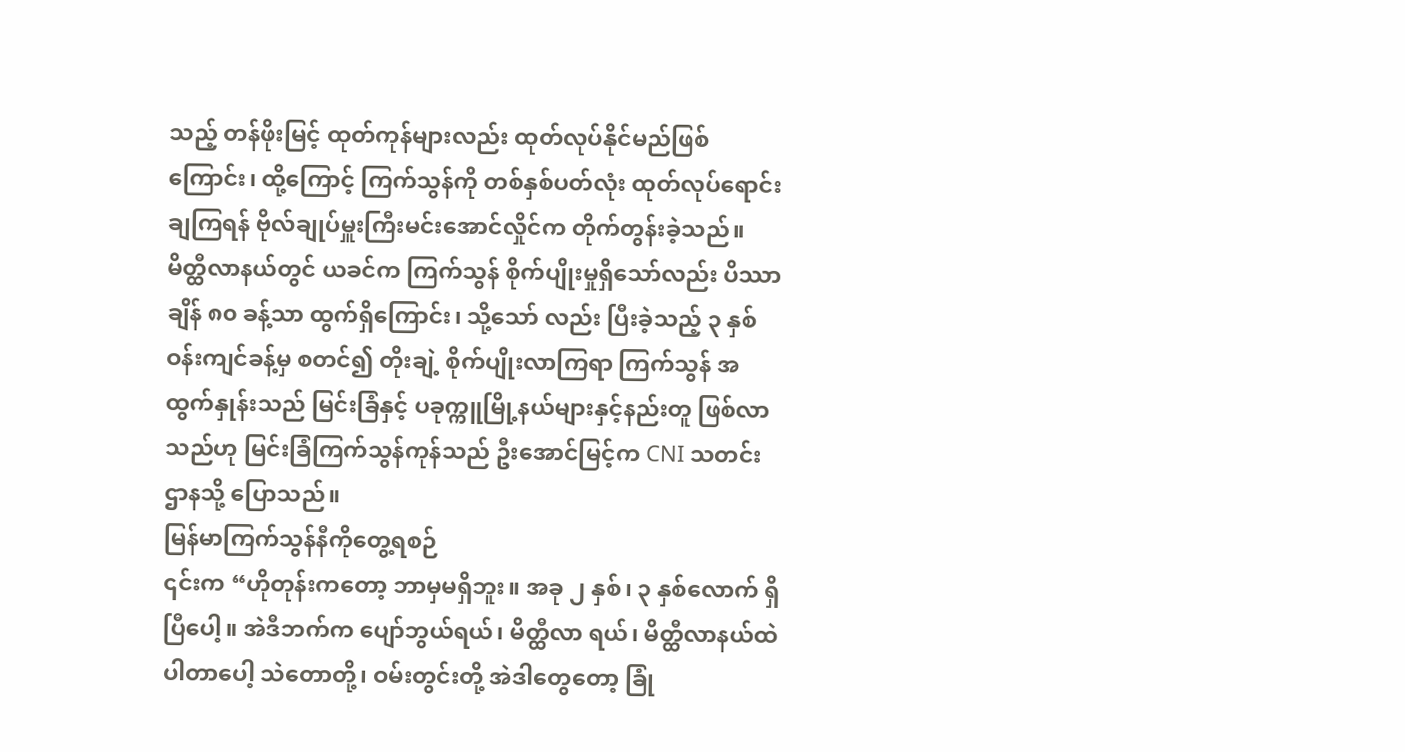သည့် တန်ဖိုးမြင့် ထုတ်ကုန်များလည်း ထုတ်လုပ်နိုင်မည်ဖြစ်ကြောင်း၊ ထို့ကြောင့် ကြက်သွန်ကို တစ်နှစ်ပတ်လုံး ထုတ်လုပ်ရောင်းချကြရန် ဗိုလ်ချုပ်မှူးကြီးမင်းအောင်လှိုင်က တိုက်တွန်းခဲ့သည်။
မိတ္ထီလာနယ်တွင် ယခင်က ကြက်သွန် စိုက်ပျိုးမှုရှိသော်လည်း ပိဿာချိန် ၈၀ ခန့်သာ ထွက်ရှိကြောင်း၊ သို့သော် လည်း ပြီးခဲ့သည့် ၃ နှစ်ဝန်းကျင်ခန့်မှ စတင်၍ တိုးချဲ့ စိုက်ပျိုးလာကြရာ ကြက်သွန် အထွက်နှုန်းသည် မြင်းခြံနှင့် ပခုက္ကူမြို့နယ်များနှင့်နည်းတူ ဖြစ်လာသည်ဟု မြင်းခြံကြက်သွန်ကုန်သည် ဦးအောင်မြင့်က CNI သတင်းဌာနသို့ ပြောသည်။
မြန်မာကြက်သွန်နီကိုတွေ့ရစဉ်
၎င်းက “ဟိုတုန်းကတော့ ဘာမှမရှိဘူး။ အခု ၂ နှစ်၊ ၃ နှစ်လောက် ရှိပြီပေါ့။ အဲဒီဘက်က ပျော်ဘွယ်ရယ်၊ မိတ္ထီလာ ရယ်၊ မိတ္ထီလာနယ်ထဲ ပါတာပေါ့ သဲတောတို့၊ ဝမ်းတွင်းတို့ အဲဒါတွေတော့ ခြုံ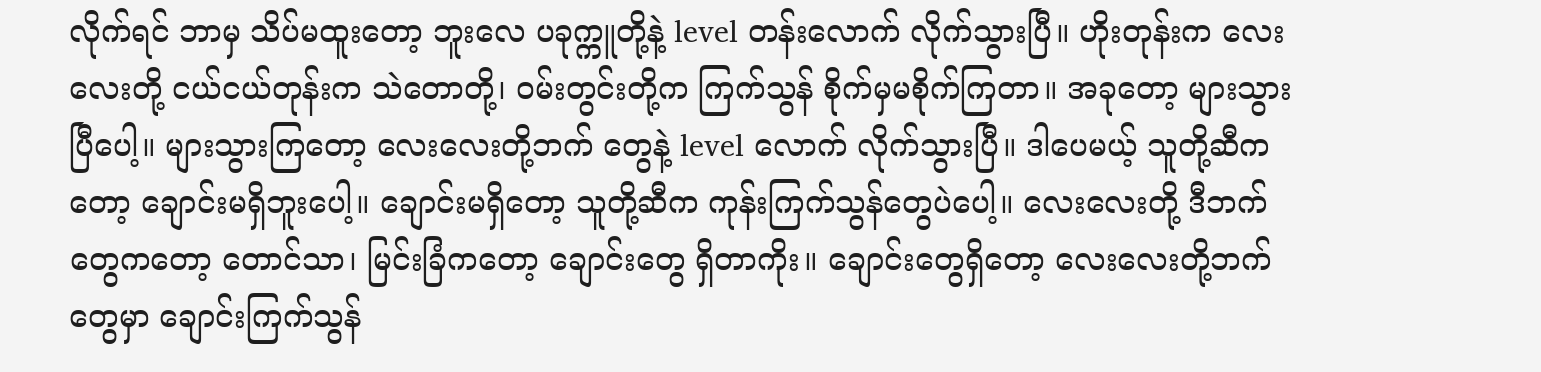လိုက်ရင် ဘာမှ သိပ်မထူးတော့ ဘူးလေ ပခုက္ကူတို့နဲ့ level တန်းလောက် လိုက်သွားပြီ။ ဟိုးတုန်းက လေးလေးတို့ ငယ်ငယ်တုန်းက သဲတောတို့၊ ဝမ်းတွင်းတို့က ကြက်သွန် စိုက်မှမစိုက်ကြတာ။ အခုတော့ များသွားပြီပေါ့။ များသွားကြတော့ လေးလေးတို့ဘက် တွေနဲ့ level လောက် လိုက်သွားပြီ။ ဒါပေမယ့် သူတို့ဆီကတော့ ချောင်းမရှိဘူးပေါ့။ ချောင်းမရှိတော့ သူတို့ဆီက ကုန်းကြက်သွန်တွေပဲပေါ့။ လေးလေးတို့ ဒီဘက်တွေကတော့ တောင်သာ၊ မြင်းခြံကတော့ ချောင်းတွေ ရှိတာကိုး။ ချောင်းတွေရှိတော့ လေးလေးတို့ဘက်တွေမှာ ချောင်းကြက်သွန်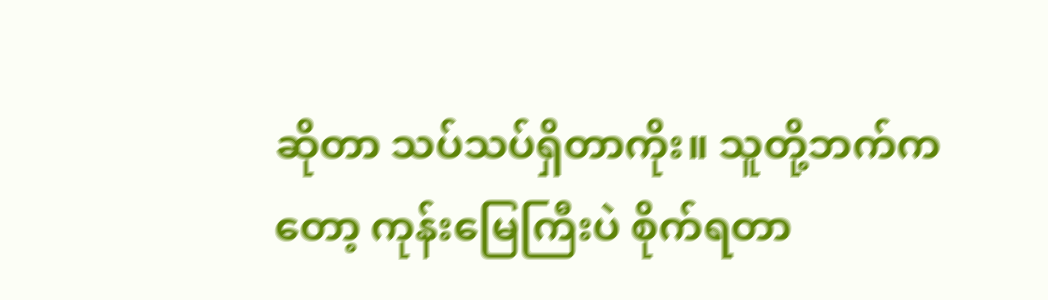ဆိုတာ သပ်သပ်ရှိတာကိုး။ သူတို့ဘက်ကတော့ ကုန်းမြေကြီးပဲ စိုက်ရတာ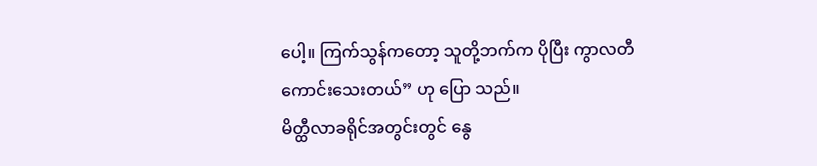ပေါ့။ ကြက်သွန်ကတော့ သူတို့ဘက်က ပိုပြီး ကွာလတီ ကောင်းသေးတယ်” ဟု ပြော သည်။
မိတ္ထီလာခရိုင်အတွင်းတွင် နွေ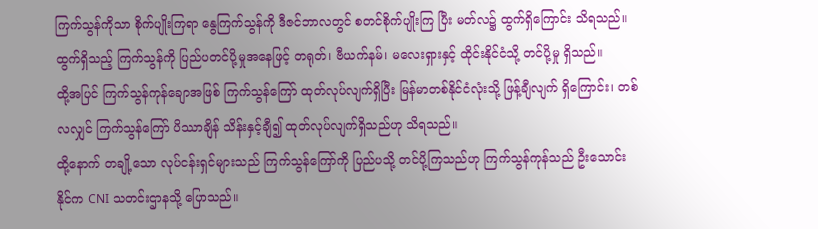ကြက်သွန်ကိုသာ စိုက်ပျိုးကြရာ နွေကြက်သွန်ကို ဒီဇင်ဘာလတွင် စတင်စိုက်ပျိုးကြ ပြီး မတ်လ၌ ထွက်ရှိကြောင်း သိရသည်။
ထွက်ရှိသည့် ကြက်သွန်ကို ပြည်ပတင်ပို့မှုအနေဖြင့် တရုတ်၊ ဗီယက်နမ်၊ မလေးရှားနှင့် ထိုင်းနိုင်ငံသို့ တင်ပို့မှု ရှိသည်။
ထို့အပြင် ကြက်သွန်ကုန်ချောအဖြစ် ကြက်သွန်ကြော် ထုတ်လုပ်လျက်ရှိပြီး မြန်မာတစ်နိုင်ငံလုံးသို့ ဖြန့်ချီလျက် ရှိကြောင်း၊ တစ်လလျှင် ကြက်သွန်ကြော် ပိဿာချိန် သိန်းနှင့်ချီ၍ ထုတ်လုပ်လျက်ရှိသည်ဟု သိရသည်။
ထို့နောက် တချို့သော လုပ်ငန်းရှင်များသည် ကြက်သွန်ကြော်ကို ပြည်ပသို့ တင်ပို့ကြသည်ဟု ကြက်သွန်ကုန်သည် ဦးသောင်းနိုင်က CNI သတင်းဌာနသို့ ပြောသည်။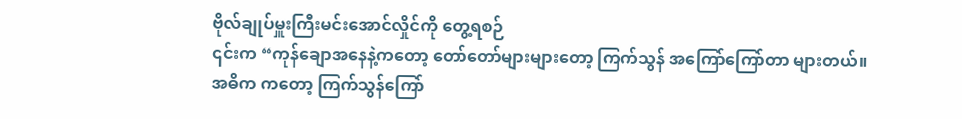ဗိုလ်ချုပ်မှူးကြီးမင်းအောင်လှိုင်ကို တွေ့ရစဉ်
၎င်းက “ကုန်ချောအနေနဲ့ကတော့ တော်တော်များများတော့ ကြက်သွန် အကြော်ကြော်တာ များတယ်။ အဓိက ကတော့ ကြက်သွန်ကြော်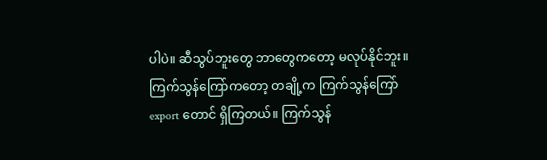ပါပဲ။ ဆီသွပ်ဘူးတွေ ဘာတွေကတော့ မလုပ်နိုင်ဘူး။ ကြက်သွန်ကြော်ကတော့ တချို့က ကြက်သွန်ကြော် export တောင် ရှိကြတယ်။ ကြက်သွန်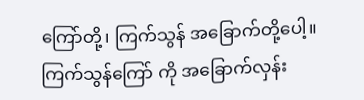ကြော်တို့၊ ကြက်သွန် အခြောက်တို့ပေါ့။ ကြက်သွန်ကြော် ကို အခြောက်လှန်း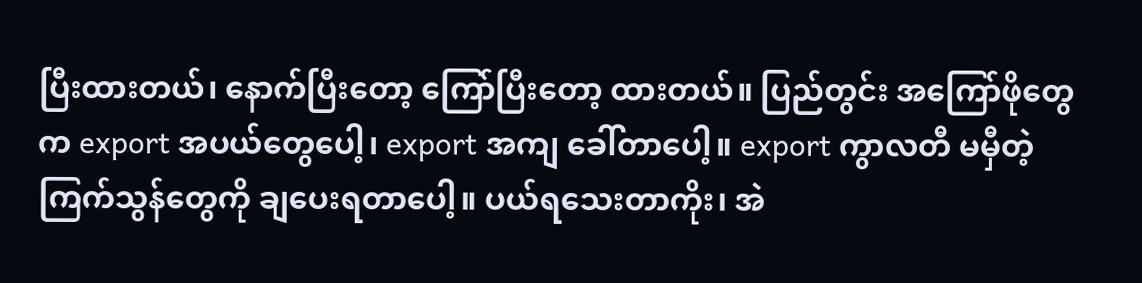ပြီးထားတယ်၊ နောက်ပြီးတော့ ကြော်ပြီးတော့ ထားတယ်။ ပြည်တွင်း အကြော်ဖိုတွေက export အပယ်တွေပေါ့၊ export အကျ ခေါ်တာပေါ့။ export ကွာလတီ မမှီတဲ့ ကြက်သွန်တွေကို ချပေးရတာပေါ့။ ပယ်ရသေးတာကိုး၊ အဲ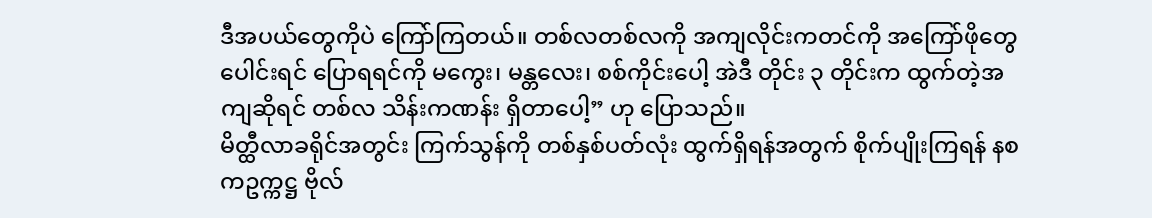ဒီအပယ်တွေကိုပဲ ကြော်ကြတယ်။ တစ်လတစ်လကို အကျလိုင်းကတင်ကို အကြော်ဖိုတွေ ပေါင်းရင် ပြောရရင်ကို မကွေး၊ မန္တလေး၊ စစ်ကိုင်းပေါ့ အဲဒီ တိုင်း ၃ တိုင်းက ထွက်တဲ့အကျဆိုရင် တစ်လ သိန်းကဏန်း ရှိတာပေါ့” ဟု ပြောသည်။
မိတ္ထီလာခရိုင်အတွင်း ကြက်သွန်ကို တစ်နှစ်ပတ်လုံး ထွက်ရှိရန်အတွက် စိုက်ပျိုးကြရန် နစကဥက္ကဋ္ဌ ဗိုလ်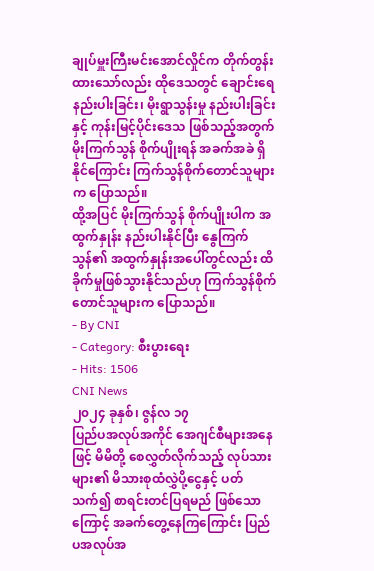ချုပ်မှူးကြီးမင်းအောင်လှိုင်က တိုက်တွန်းထားသော်လည်း ထိုဒေသတွင် ချောင်းရေနည်းပါးခြင်း၊ မိုးရွာသွန်းမှု နည်းပါးခြင်းနှင့် ကုန်းမြင့်ပိုင်းဒေသ ဖြစ်သည့်အတွက် မိုးကြက်သွန် စိုက်ပျိုးရန် အခက်အခဲ ရှိနိုင်ကြောင်း ကြက်သွန်စိုက်တောင်သူများက ပြောသည်။
ထို့အပြင် မိုးကြက်သွန် စိုက်ပျိုးပါက အထွက်နှုန်း နည်းပါးနိုင်ပြီး နွေကြက်သွန်၏ အထွက်နှုန်းအပေါ်တွင်လည်း ထိခိုက်မှုဖြစ်သွားနိုင်သည်ဟု ကြက်သွန်စိုက်တောင်သူများက ပြောသည်။
- By CNI
- Category: စီးပွားရေး
- Hits: 1506
CNI News
၂၀၂၄ ခုနှစ်၊ ဇွန်လ ၁၇
ပြည်ပအလုပ်အကိုင် အေဂျင်စီများအနေဖြင့် မိမိတို့ စေလွှတ်လိုက်သည့် လုပ်သားများ၏ မိသားစုထံလွှဲပို့ငွေနှင့် ပတ်သက်၍ စာရင်းတင်ပြရမည် ဖြစ်သောကြောင့် အခက်တွေ့နေကြကြောင်း ပြည်ပအလုပ်အ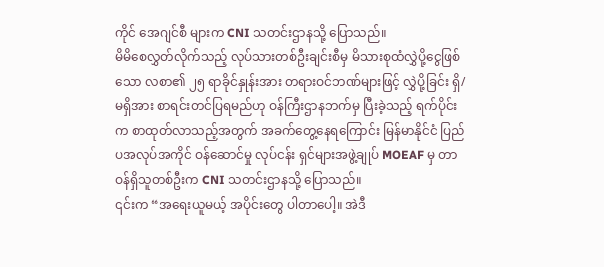ကိုင် အေဂျင်စီ များက CNI သတင်းဌာနသို့ ပြောသည်။
မိမိစေလွှတ်လိုက်သည့် လုပ်သားတစ်ဦးချင်းစီမှ မိသားစုထံလွှဲပို့ငွေဖြစ်သော လစာ၏ ၂၅ ရာခိုင်နှုန်းအား တရားဝင်ဘဏ်များဖြင့် လွှဲပို့ခြင်း ရှိ/မရှိအား စာရင်းတင်ပြရမည်ဟု ဝန်ကြီးဌာနဘက်မှ ပြီးခဲ့သည့် ရက်ပိုင်းက စာထုတ်လာသည့်အတွက် အခက်တွေ့နေရကြောင်း မြန်မာနိုင်ငံ ပြည်ပအလုပ်အကိုင် ဝန်ဆောင်မှု လုပ်ငန်း ရှင်များအဖွဲ့ချုပ် MOEAF မှ တာဝန်ရှိသူတစ်ဦးက CNI သတင်းဌာနသို့ ပြောသည်။
၎င်းက “အရေးယူမယ့် အပိုင်းတွေ ပါတာပေါ့။ အဲဒီ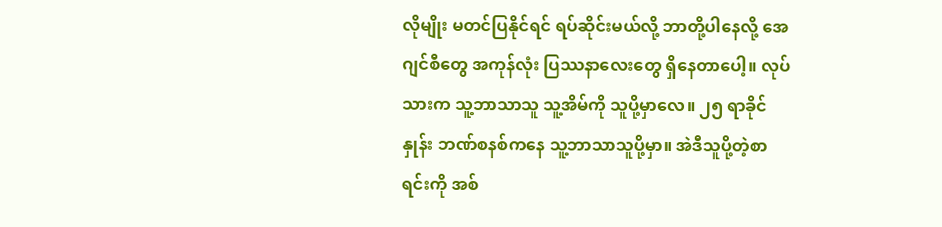လိုမျိုး မတင်ပြနိုင်ရင် ရပ်ဆိုင်းမယ်လို့ ဘာတို့ပါနေလို့ အေဂျင်စီတွေ အကုန်လုံး ပြဿနာလေးတွေ ရှိနေတာပေါ့။ လုပ်သားက သူ့ဘာသာသူ သူ့အိမ်ကို သူပို့မှာလေ။ ၂၅ ရာခိုင်နှုန်း ဘဏ်စနစ်ကနေ သူ့ဘာသာသူပို့မှာ။ အဲဒီသူပို့တဲ့စာရင်းကို အစ်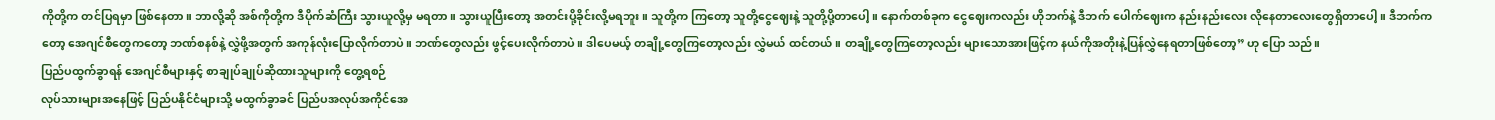ကိုတို့က တင်ပြရမှာ ဖြစ်နေတာ။ ဘာလို့ဆို အစ်ကိုတို့က ဒီပိုက်ဆံကြီး သွားယူလို့မှ မရတာ။ သွားယူပြီးတော့ အတင်းပို့ခိုင်းလို့မရဘူး။ သူတို့က ကြတော့ သူတို့ငွေဈေးနဲ့ သူတို့ပို့တာပေါ့။ နောက်တစ်ခုက ငွေဈေးကလည်း ဟိုဘက်နဲ့ ဒီဘက် ပေါက်ဈေးက နည်းနည်းလေး လိုနေတာလေးတွေရှိတာပေါ့။ ဒီဘက်ကတော့ အေဂျင်စီတွေကတော့ ဘဏ်စနစ်နဲ့ လွှဲဖို့အတွက် အကုန်လုံးပြောလိုက်တာပဲ။ ဘဏ်တွေလည်း ဖွင့်ပေးလိုက်တာပဲ။ ဒါပေမယ့် တချို့တွေကြတော့လည်း လွှဲမယ် ထင်တယ်။ တချို့တွေကြတော့လည်း များသောအားဖြင့်က နယ်ကိုအတိုးနဲ့ပြန်လွှဲနေရတာဖြစ်တော့” ဟု ပြော သည်။
ပြည်ပထွက်ခွာရန် အေဂျင်စီများနှင့် စာချုပ်ချုပ်ဆိုထားသူများကို တွေ့ရစဉ်
လုပ်သားများအနေဖြင့် ပြည်ပနိုင်ငံများသို့ မထွက်ခွာခင် ပြည်ပအလုပ်အကိုင်အေ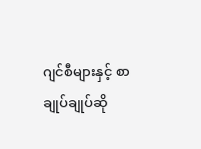ဂျင်စီများနှင့် စာချုပ်ချုပ်ဆို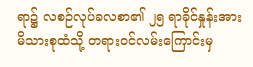ရာ၌ လစဉ်လုပ်ခလစာ၏ ၂၅ ရာခိုင်နှုန်းအား မိသားစုထံသို့ တရားဝင်လမ်းကြောင်းမှ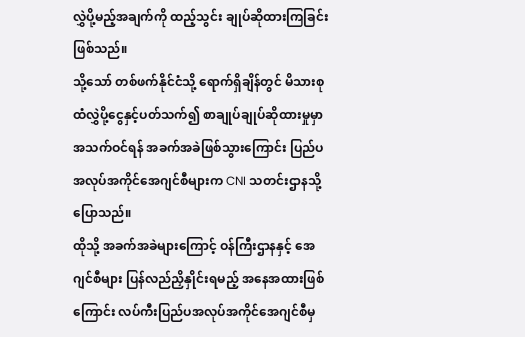လွှဲပို့မည့်အချက်ကို ထည့်သွင်း ချုပ်ဆိုထားကြခြင်းဖြစ်သည်။
သို့သော် တစ်ဖက်နိုင်ငံသို့ ရောက်ရှိချိန်တွင် မိသားစုထံလွှဲပို့ငွေနှင့်ပတ်သက်၍ စာချုပ်ချုပ်ဆိုထားမှုမှာ အသက်ဝင်ရန် အခက်အခဲဖြစ်သွားကြောင်း ပြည်ပအလုပ်အကိုင်အေဂျင်စီများက CNI သတင်းဌာနသို့ ပြောသည်။
ထိုသို့ အခက်အခဲများကြောင့် ဝန်ကြီးဌာနနှင့် အေဂျင်စီများ ပြန်လည်ညှိနှိုင်းရမည့် အနေအထားဖြစ်ကြောင်း လပ်ကီးပြည်ပအလုပ်အကိုင်အေဂျင်စီမှ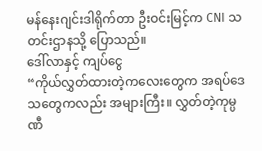မန်နေးဂျင်းဒါရိုက်တာ ဦးဝင်းမြင့်က CNI သတင်းဌာနသို့ ပြောသည်။
ဒေါ်လာနှင့် ကျပ်ငွေ
“ကိုယ်လွှတ်ထားတဲ့ကလေးတွေက အရပ်ဒေသတွေကလည်း အများကြီး။ လွှတ်တဲ့ကုမ္ပဏီ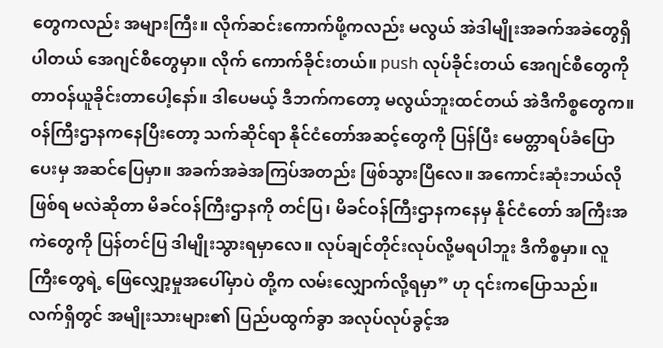တွေကလည်း အများကြီး။ လိုက်ဆင်းကောက်ဖို့ကလည်း မလွယ် အဲဒါမျိုးအခက်အခဲတွေရှိပါတယ် အေဂျင်စီတွေမှာ။ လိုက် ကောက်ခိုင်းတယ်။ push လုပ်ခိုင်းတယ် အေဂျင်စီတွေကို တာဝန်ယူခိုင်းတာပေါ့နော်။ ဒါပေမယ့် ဒီဘက်ကတော့ မလွယ်ဘူးထင်တယ် အဲဒီကိစ္စတွေက။ ဝန်ကြီးဌာနကနေပြီးတော့ သက်ဆိုင်ရာ နိုင်ငံတော်အဆင့်တွေကို ပြန်ပြီး မေတ္တာရပ်ခံပြောပေးမှ အဆင်ပြေမှာ။ အခက်အခဲအကြပ်အတည်း ဖြစ်သွားပြီလေ။ အကောင်းဆုံးဘယ်လို ဖြစ်ရ မလဲဆိုတာ မိခင်ဝန်ကြီးဌာနကို တင်ပြ၊ မိခင်ဝန်ကြီးဌာနကနေမှ နိုင်ငံတော် အကြီးအကဲတွေကို ပြန်တင်ပြ ဒါမျိုးသွားရမှာလေ။ လုပ်ချင်တိုင်းလုပ်လို့မရပါဘူး ဒီကိစ္စမှာ။ လူကြီးတွေရဲ့ ဖြေလျှော့မှုအပေါ်မှာပဲ တို့က လမ်းလျှောက်လို့ရမှာ” ဟု ၎င်းကပြောသည်။
လက်ရှိတွင် အမျိုးသားများ၏ ပြည်ပထွက်ခွာ အလုပ်လုပ်ခွင့်အ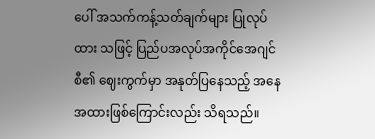ပေါ် အသက်ကန့်သတ်ချက်များ ပြုလုပ်ထား သဖြင့် ပြည်ပအလုပ်အကိုင်အေဂျင်စီ၏ ဈေးကွက်မှာ အနုတ်ပြနေသည့် အနေအထားဖြစ်ကြောင်းလည်း သိရသည်။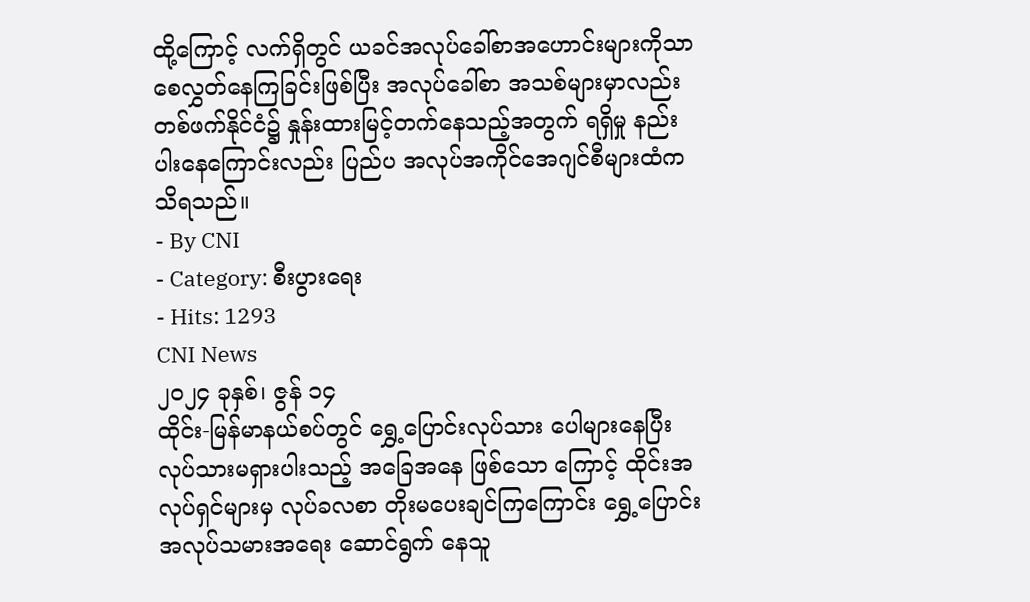ထို့ကြောင့် လက်ရှိတွင် ယခင်အလုပ်ခေါ်စာအဟောင်းများကိုသာ စေလွှတ်နေကြခြင်းဖြစ်ပြီး အလုပ်ခေါ်စာ အသစ်များမှာလည်း တစ်ဖက်နိုင်ငံ၌ နှုန်းထားမြင့်တက်နေသည့်အတွက် ရရှိမှု နည်းပါးနေကြောင်းလည်း ပြည်ပ အလုပ်အကိုင်အေဂျင်စီများထံက သိရသည်။
- By CNI
- Category: စီးပွားရေး
- Hits: 1293
CNI News
၂၀၂၄ ခုနှစ်၊ ဇွန် ၁၄
ထိုင်း-မြန်မာနယ်စပ်တွင် ရွှေ့ပြောင်းလုပ်သား ပေါများနေပြီး လုပ်သားမရှားပါးသည့် အခြေအနေ ဖြစ်သော ကြောင့် ထိုင်းအလုပ်ရှင်များမှ လုပ်ခလစာ တိုးမပေးချင်ကြကြောင်း ရွှေ့ပြောင်းအလုပ်သမားအရေး ဆောင်ရွက် နေသူ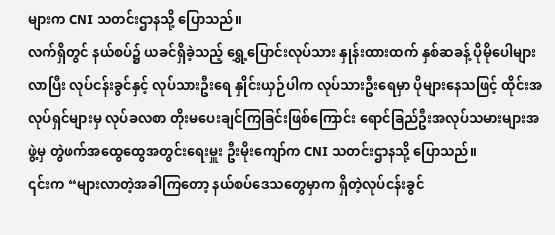များက CNI သတင်းဌာနသို့ ပြောသည်။
လက်ရှိတွင် နယ်စပ်၌ ယခင်ရှိခဲ့သည့် ရွှေ့ပြောင်းလုပ်သား နှုန်းထားထက် နှစ်ဆခန့် ပိုမိုပေါများလာပြီး လုပ်ငန်းခွင်နှင့် လုပ်သားဦးရေ နှိုင်းယှဉ်ပါက လုပ်သားဦးရေမှာ ပိုများနေသဖြင့် ထိုင်းအလုပ်ရှင်များမှ လုပ်ခလစာ တိုးမပေးချင်ကြခြင်းဖြစ်ကြောင်း ရောင်ခြည်ဦးအလုပ်သမားများအဖွဲ့မှ တွဲဖက်အထွေထွေအတွင်းရေးမှူး ဦးမိုးကျော်က CNI သတင်းဌာနသို့ ပြောသည်။
၎င်းက “များလာတဲ့အခါကြတော့ နယ်စပ်ဒေသတွေမှာက ရှိတဲ့လုပ်ငန်းခွင်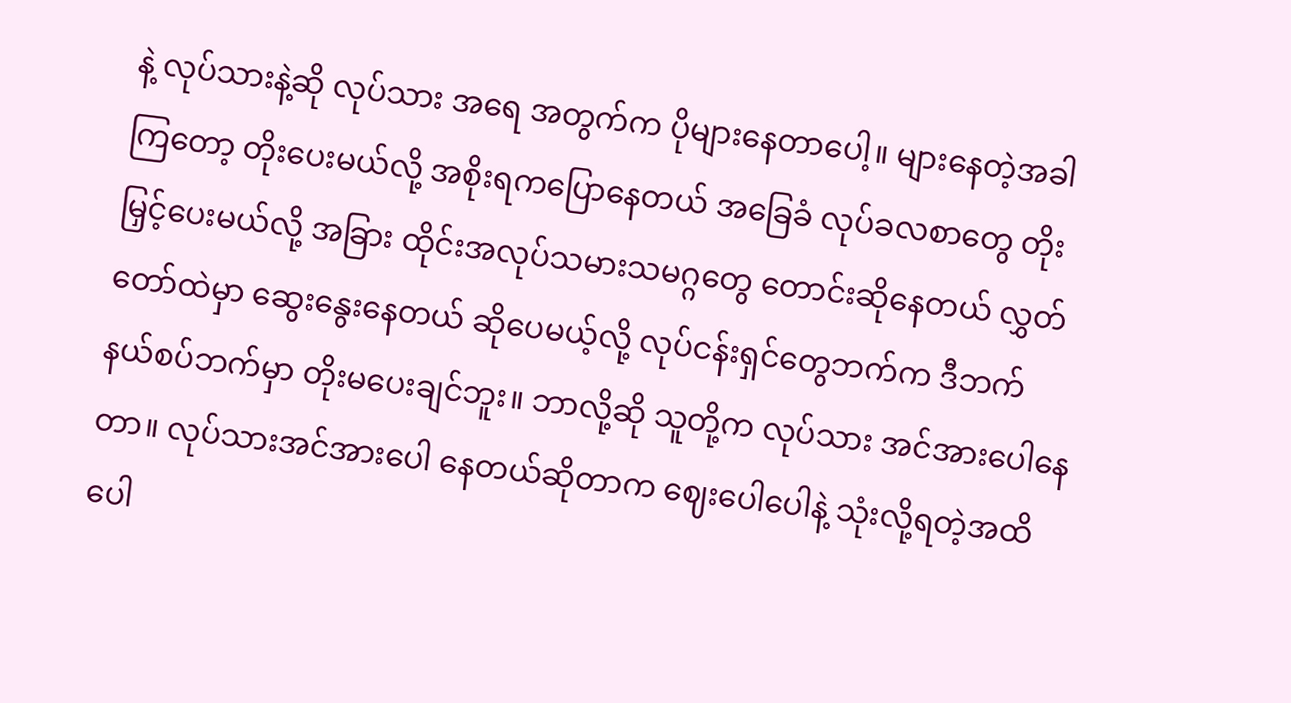နဲ့ လုပ်သားနဲ့ဆို လုပ်သား အရေ အတွက်က ပိုများနေတာပေါ့။ များနေတဲ့အခါကြတော့ တိုးပေးမယ်လို့ အစိုးရကပြောနေတယ် အခြေခံ လုပ်ခလစာတွေ တိုးမြှင့်ပေးမယ်လို့ အခြား ထိုင်းအလုပ်သမားသမဂ္ဂတွေ တောင်းဆိုနေတယ် လွှတ်တော်ထဲမှာ ဆွေးနွေးနေတယ် ဆိုပေမယ့်လို့ လုပ်ငန်းရှင်တွေဘက်က ဒီဘက် နယ်စပ်ဘက်မှာ တိုးမပေးချင်ဘူး။ ဘာလို့ဆို သူတို့က လုပ်သား အင်အားပေါနေတာ။ လုပ်သားအင်အားပေါ နေတယ်ဆိုတာက ဈေးပေါပေါနဲ့ သုံးလို့ရတဲ့အထိ ပေါ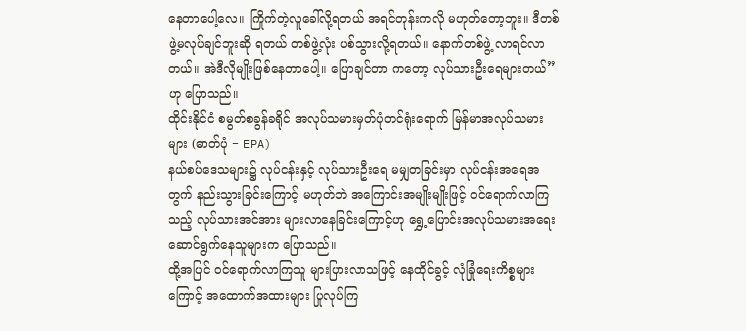နေတာပေါ့လေ။ ကြိုက်တဲ့လူခေါ်လို့ရတယ် အရင်တုန်းကလို မဟုတ်တော့ဘူး။ ဒီတစ်ဖွဲ့မလုပ်ချင်ဘူးဆို ရတယ် တစ်ဖွဲ့လုံး ပစ်သွားလို့ရတယ်။ နောက်တစ်ဖွဲ့ လာရင်လာတယ်။ အဲဒီလိုမျိုးဖြစ်နေတာပေါ့။ ပြောချင်တာ ကတော့ လုပ်သားဦးရေများတယ်” ဟု ပြောသည်။
ထိုင်းနိုင်ငံ စမွတ်စခွန်ခရိုင် အလုပ်သမားမှတ်ပုံတင်ရုံးရောက် မြန်မာအလုပ်သမားများ (ဓာတ်ပုံ − EPA)
နယ်စပ်ဒေသများ၌ လုပ်ငန်းနှင့် လုပ်သားဦးရေ မမျှတခြင်းမှာ လုပ်ငန်းအရေအတွက် နည်းသွားခြင်းကြောင့် မဟုတ်ဘဲ အကြောင်းအမျိုးမျိုးဖြင့် ဝင်ရောက်လာကြသည့် လုပ်သားအင်အား များလာနေခြင်းကြောင့်ဟု ရွှေ့ပြောင်းအလုပ်သမားအရေး ဆောင်ရွက်နေသူများက ပြောသည်။
ထို့အပြင် ဝင်ရောက်လာကြသူ များပြားလာသဖြင့် နေထိုင်ခွင့် လုံခြုံရေးကိစ္စများကြောင့် အထောက်အထားများ ပြုလုပ်ကြ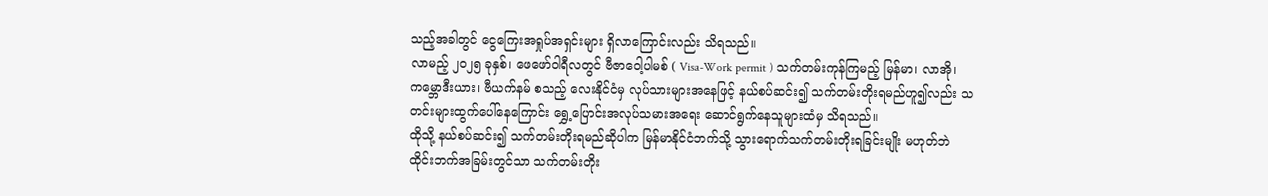သည့်အခါတွင် ငွေကြေးအရှုပ်အရှင်းများ ရှိလာကြောင်းလည်း သိရသည်။
လာမည့် ၂၀၂၅ ခုနှစ်၊ ဖေဖော်ဝါရီလတွင် ဗီဇာဝေါ့ပါမစ် ( Visa-Work permit ) သက်တမ်းကုန်ကြမည့် မြန်မာ၊ လာအို၊ ကမ္ဘောဒီးယား၊ ဗီယက်နမ် စသည့် လေးနိုင်ငံမှ လုပ်သားများအနေဖြင့် နယ်စပ်ဆင်း၍ သက်တမ်းတိုးရမည်ဟူ၍လည်း သတင်းများထွက်ပေါ်နေကြောင်း ရွှေ့ပြောင်းအလုပ်သမားအရေး ဆောင်ရွက်နေသူများထံမှ သိရသည်။
ထိုသို့ နယ်စပ်ဆင်း၍ သက်တမ်းတိုးရမည်ဆိုပါက မြန်မာနိုင်ငံဘက်သို့ သွားရောက်သက်တမ်းတိုးရခြင်းမျိုး မဟုတ်ဘဲ ထိုင်းဘက်အခြမ်းတွင်သာ သက်တမ်းတိုး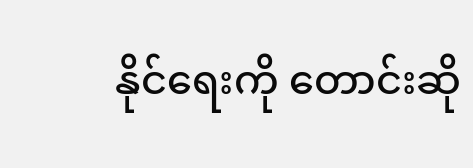နိုင်ရေးကို တောင်းဆို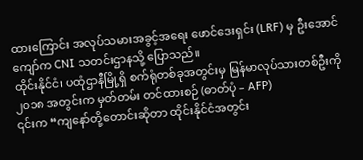ထားကြောင်း အလုပ်သမားအခွင့်အရေး ဖောင်ဒေးရှင်း (LRF) မှ ဦးအောင်ကျော်က CNI သတင်းဌာနသို့ ပြောသည်။
ထိုင်းနိုင်ငံ၊ ပထုံဌာနီမြို့ရှိ စက်ရုံတစ်ခုအတွင်းမှ မြန်မာလုပ်သားတစ်ဦးကို ၂၀၁၈ အတွင်းက မှတ်တမ်း တင်ထားစဉ် (ဓာတ်ပုံ – AFP)
၎င်းက “ကျနော်တို့တောင်းဆိုတာ ထိုင်းနိုင်ငံအတွင်း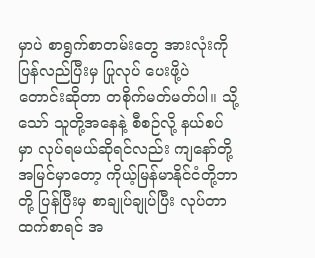မှာပဲ စာရွက်စာတမ်းတွေ အားလုံးကို ပြန်လည်ပြီးမှ ပြုလုပ် ပေးဖို့ပဲ တောင်းဆိုတာ တစိုက်မတ်မတ်ပါ။ သို့သော် သူတို့အနေနဲ့ စီစဉ်လို့ နယ်စပ်မှာ လုပ်ရမယ်ဆိုရင်လည်း ကျနော်တို့ အမြင်မှာတော့ ကိုယ့်မြန်မာနိုင်ငံတို့ဘာတို့ ပြန်ပြီးမှ စာချုပ်ချုပ်ပြီး လုပ်တာထက်စာရင် အ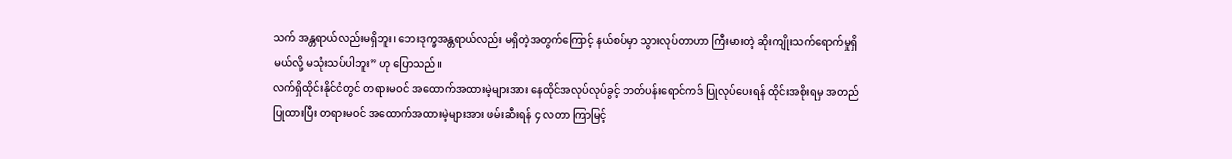သက် အန္တရာယ်လည်းမရှိဘူး၊ ဘေးဒုက္ခအန္တရာယ်လည်း မရှိတဲ့အတွက်ကြောင့် နယ်စပ်မှာ သွားလုပ်တာဟာ ကြီးမားတဲ့ ဆိုးကျိုးသက်ရောက်မှုရှိမယ်လို့ မသုံးသပ်ပါဘူး” ဟု ပြောသည်။
လက်ရှိထိုင်းနိုင်ငံတွင် တရားမဝင် အထောက်အထားမဲ့များအား နေထိုင်အလုပ်လုပ်ခွင့် ဘတ်ပန်းရောင်ကဒ် ပြုလုပ်ပေးရန် ထိုင်းအစိုးရမှ အတည်ပြုထားပြီး တရားမဝင် အထောက်အထားမဲ့များအား ဖမ်းဆီးရန် ၄ လတာ ကြာမြင့်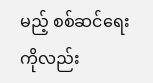မည့် စစ်ဆင်ရေးကိုလည်း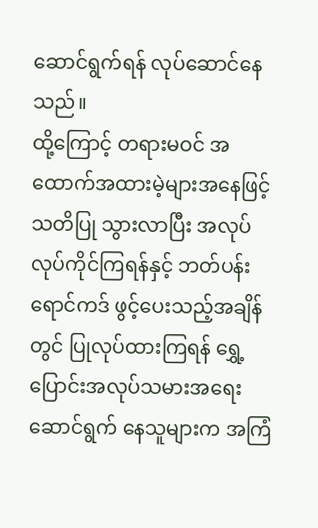ဆောင်ရွက်ရန် လုပ်ဆောင်နေသည်။
ထို့ကြောင့် တရားမဝင် အထောက်အထားမဲ့များအနေဖြင့် သတိပြု သွားလာပြီး အလုပ်လုပ်ကိုင်ကြရန်နှင့် ဘတ်ပန်းရောင်ကဒ် ဖွင့်ပေးသည့်အချိန်တွင် ပြုလုပ်ထားကြရန် ရွှေ့ပြောင်းအလုပ်သမားအရေး ဆောင်ရွက် နေသူများက အကြံ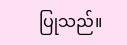ပြုသည်။